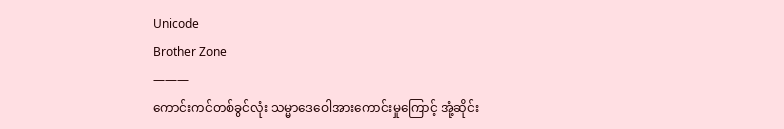Unicode
Brother Zone
———
ကောင်းကင်တစ်ခွင်လုံး သမ္မာဒေဝေါအားကောင်းမှုကြောင့် အုံ့ဆိုင်း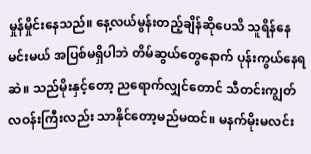မှုန်မှိုင်းနေသည်။ နေ့လယ်မွန်းတည့်ချိန်ဆိုပေသိ သူရိန်နေမင်းမယ် အပြစ်မရှိပါဘဲ တိမ်ဆွယ်တွေနောက် ပုန်းကွယ်နေရဆဲ။ သည်မိုးနှင့်တော့ ညရောက်လျှင်တောင် သီတင်းကျွတ်လဝန်းကြီးလည်း သာနိုင်တော့မည်မထင်။ မနက်မိုးမလင်း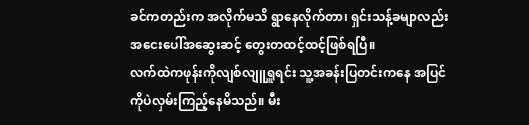ခင်ကတည်းက အလိုက်မသိ ရွာနေလိုက်တာ၊ ရှင်းသန့်ခမျာလည်း အငေးပေါ်အဆွေးဆင့် တွေးတထင့်ထင့်ဖြစ်ရပြီ။
လက်ထဲကဖုန်းကိုလျစ်လျူရှူရင်း သူ့အခန်းပြတင်းကနေ အပြင်ကိုပဲလှမ်းကြည့်နေမိသည်။ မီး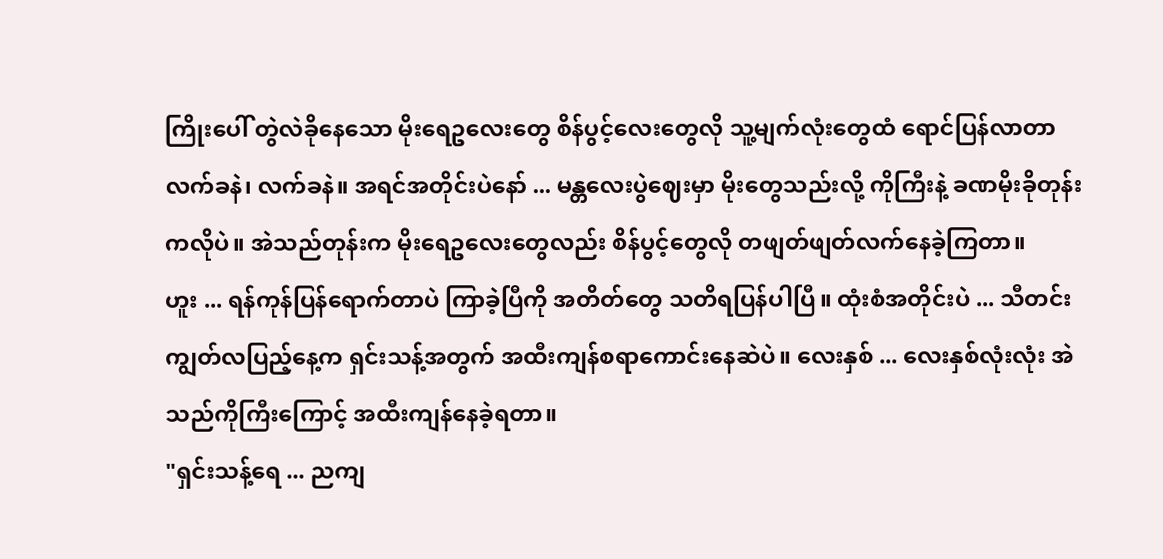ကြိုးပေါ် တွဲလဲခိုနေသော မိုးရေဥလေးတွေ စိန်ပွင့်လေးတွေလို သူ့မျက်လုံးတွေထံ ရောင်ပြန်လာတာ လက်ခနဲ၊ လက်ခနဲ။ အရင်အတိုင်းပဲနော် ... မန္တလေးပွဲဈေးမှာ မိုးတွေသည်းလို့ ကိုကြီးနဲ့ ခဏမိုးခိုတုန်းကလိုပဲ။ အဲသည်တုန်းက မိုးရေဥလေးတွေလည်း စိန်ပွင့်တွေလို တဖျတ်ဖျတ်လက်နေခဲ့ကြတာ။
ဟူး ... ရန်ကုန်ပြန်ရောက်တာပဲ ကြာခဲ့ပြီကို အတိတ်တွေ သတိရပြန်ပါပြီ။ ထုံးစံအတိုင်းပဲ ... သီတင်းကျွတ်လပြည့်နေ့က ရှင်းသန့်အတွက် အထီးကျန်စရာကောင်းနေဆဲပဲ။ လေးနှစ် ... လေးနှစ်လုံးလုံး အဲသည်ကိုကြီးကြောင့် အထီးကျန်နေခဲ့ရတာ။
"ရှင်းသန့်ရေ ... ညကျ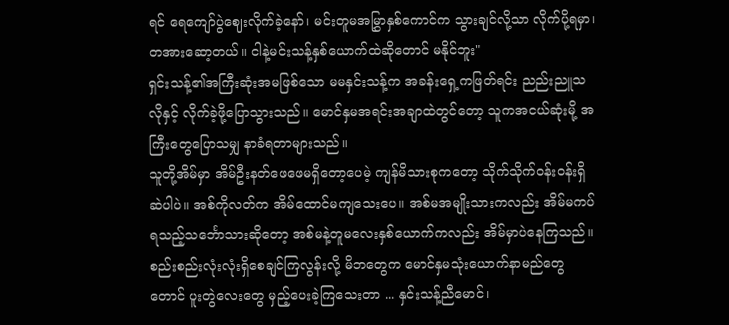ရင် ရေကျော်ပွဲဈေးလိုက်ခဲ့နော်၊ မင်းတူမအမြွှာနှစ်ကောင်က သွားချင်လို့သာ လိုက်ပို့ရမှာ၊ တအားဆော့တယ်။ ငါနဲ့မင်းသန့်နှစ်ယောက်ထဲဆိုတောင် မနိုင်ဘူး"
ရှင်းသန့်၏အကြီးဆုံးအမဖြစ်သော မမနှင်းသန့်က အခန်းရှေ့ကဖြတ်ရင်း ညည်းညူသလိုနှင့် လိုက်ခဲ့ဖို့ပြောသွားသည်။ မောင်နှမအရင်းအချာထဲတွင်တော့ သူကအငယ်ဆုံးမို့ အကြီးတွေပြောသမျှ နာခံရတာများသည်။
သူတို့အိမ်မှာ အိမ်ဦးနတ်ဖေဖေမရှိတော့ပေမဲ့ ကျန်မိသားစုကတော့ သိုက်သိုက်ဝန်းဝန်းရှိဆဲပါပဲ။ အစ်ကိုလတ်က အိမ်ထောင်မကျသေးပေ။ အစ်မအမျိုးသားကလည်း အိမ်မကပ်ရသည့်သင်္ဘောသားဆိုတော့ အစ်မနဲ့တူမလေးနှစ်ယောက်ကလည်း အိမ်မှာပဲနေကြသည်။ စည်းစည်းလုံးလုံးရှိစေချင်ကြလွန်းလို့ မိဘတွေက မောင်နှမသုံးယောက်နာမည်တွေတောင် ပူးတွဲလေးတွေ မှည့်ပေးခဲ့ကြသေးတာ ... နှင်းသန့်ညီမောင်၊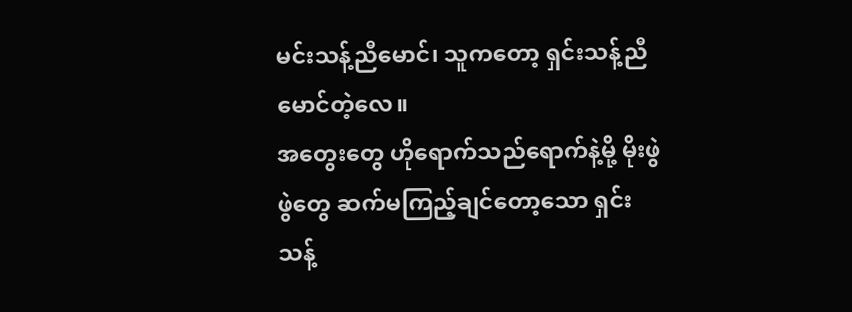မင်းသန့်ညီမောင်၊ သူကတော့ ရှင်းသန့်ညီမောင်တဲ့လေ။
အတွေးတွေ ဟိုရောက်သည်ရောက်နဲ့မို့ မိုးဖွဲဖွဲတွေ ဆက်မကြည့်ချင်တော့သော ရှင်းသန့်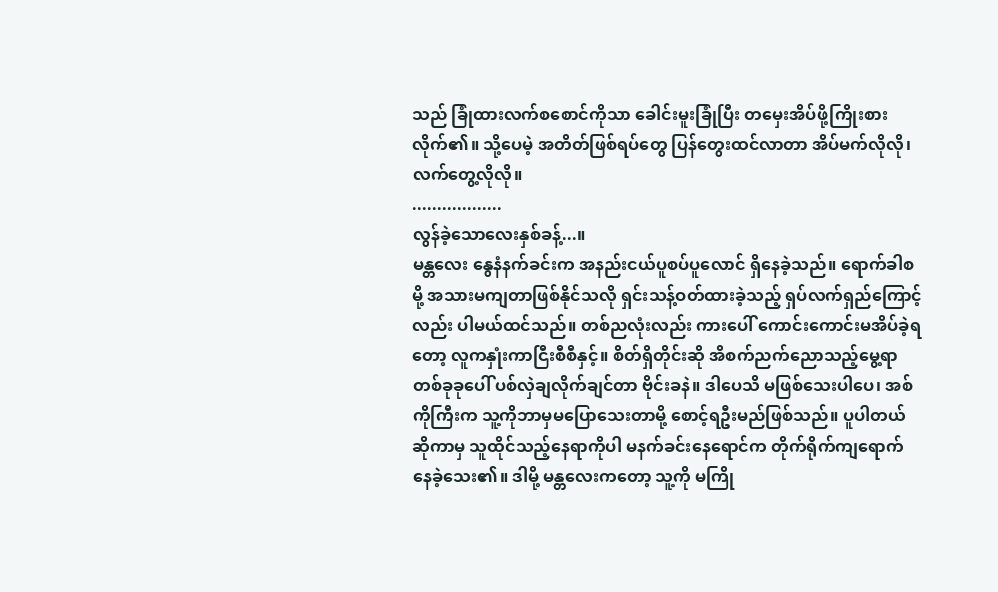သည် ခြုံထားလက်စစောင်ကိုသာ ခေါင်းမူးခြုံပြီး တမှေးအိပ်ဖို့ကြိုးစားလိုက်၏။ သို့ပေမဲ့ အတိတ်ဖြစ်ရပ်တွေ ပြန်တွေးထင်လာတာ အိပ်မက်လိုလို၊ လက်တွေ့လိုလို။
..................
လွန်ခဲ့သောလေးနှစ်ခန့်...။
မန္တလေး နွေနံနက်ခင်းက အနည်းငယ်ပူစပ်ပူလောင် ရှိနေခဲ့သည်။ ရောက်ခါစမို့ အသားမကျတာဖြစ်နိုင်သလို ရှင်းသန့်ဝတ်ထားခဲ့သည့် ရှပ်လက်ရှည်ကြောင့်လည်း ပါမယ်ထင်သည်။ တစ်ညလုံးလည်း ကားပေါ် ကောင်းကောင်းမအိပ်ခဲ့ရတော့ လူကနှုံးကာငြီးစီစီနှင့်။ စိတ်ရှိတိုင်းဆို အိစက်ညက်ညောသည့်မွေ့ရာတစ်ခုခုပေါ် ပစ်လှဲချလိုက်ချင်တာ ဗိုင်းခနဲ။ ဒါပေသိ မဖြစ်သေးပါပေ၊ အစ်ကိုကြီးက သူ့ကိုဘာမှမပြောသေးတာမို့ စောင့်ရဦးမည်ဖြစ်သည်။ ပူပါတယ်ဆိုကာမှ သူထိုင်သည့်နေရာကိုပါ မနက်ခင်းနေရောင်က တိုက်ရိုက်ကျရောက်နေခဲ့သေး၏။ ဒါမို့ မန္တလေးကတော့ သူ့ကို မကြို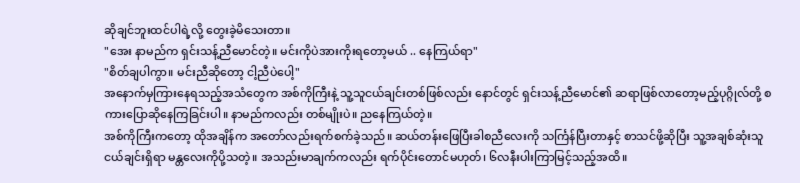ဆိုချင်ဘူးထင်ပါရဲ့လို့ တွေးခဲ့မိသေးတာ။
"အေး နာမည်က ရှင်းသန့်ညီမောင်တဲ့။ မင်းကိုပဲအားကိုးရတော့မယ် .. နေကြယ်ရာ"
"စိတ်ချပါကွာ။ မင်းညီဆိုတော့ ငါ့ညီပဲပေါ့"
အနောက်မှကြားနေရသည့်အသံတွေက အစ်ကိုကြီးနဲ့ သူ့သူငယ်ချင်းတစ်ဖြစ်လည်း နောင်တွင် ရှင်းသန့်ညီမောင်၏ ဆရာဖြစ်လာတော့မည့်ပုဂ္ဂိုလ်တို့ စကားပြောဆိုနေကြခြင်းပါ။ နာမည်ကလည်း တစ်မျိုးပဲ။ ညနေကြယ်တဲ့။
အစ်ကိုကြီးကတော့ ထိုအချိန်က အတော်လည်းရက်စက်ခဲ့သည်။ ဆယ်တန်းဖြေပြီးခါစညီလေးကို သင်္ကြန်ပြီးတာနှင့် စာသင်ဖို့ဆိုပြီး သူ့အချစ်ဆုံးသူငယ်ချင်းရှိရာ မန္တလေးကိုပို့သတဲ့။ အသည်းမာချက်ကလည်း ရက်ပိုင်းတောင်မဟုတ်၊ ၆လနီးပါးကြာမြင့်သည့်အထိ။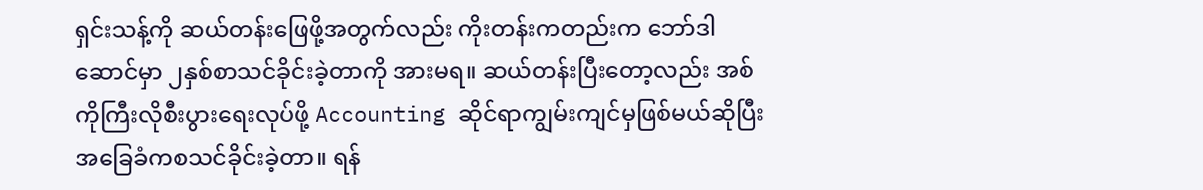ရှင်းသန့်ကို ဆယ်တန်းဖြေဖို့အတွက်လည်း ကိုးတန်းကတည်းက ဘော်ဒါဆောင်မှာ ၂နှစ်စာသင်ခိုင်းခဲ့တာကို အားမရ။ ဆယ်တန်းပြီးတော့လည်း အစ်ကိုကြီးလိုစီးပွားရေးလုပ်ဖို့ Accounting ဆိုင်ရာကျွမ်းကျင်မှဖြစ်မယ်ဆိုပြီး အခြေခံကစသင်ခိုင်းခဲ့တာ။ ရန်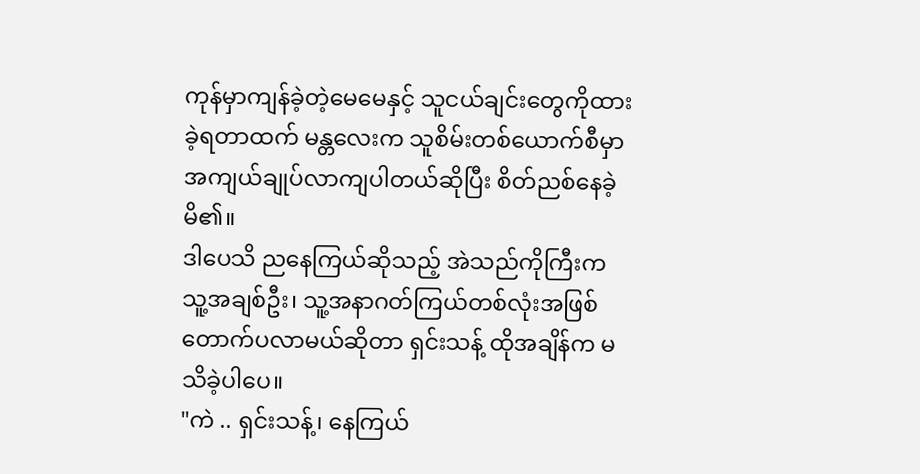ကုန်မှာကျန်ခဲ့တဲ့မေမေနှင့် သူငယ်ချင်းတွေကိုထားခဲ့ရတာထက် မန္တလေးက သူစိမ်းတစ်ယောက်စီမှာ အကျယ်ချုပ်လာကျပါတယ်ဆိုပြီး စိတ်ညစ်နေခဲ့မိ၏။
ဒါပေသိ ညနေကြယ်ဆိုသည့် အဲသည်ကိုကြီးက သူ့အချစ်ဦး၊ သူ့အနာဂတ်ကြယ်တစ်လုံးအဖြစ် တောက်ပလာမယ်ဆိုတာ ရှင်းသန့် ထိုအချိန်က မသိခဲ့ပါပေ။
"ကဲ .. ရှင်းသန့်၊ နေကြယ်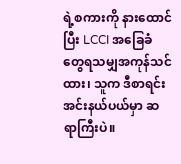ရဲ့စကားကို နားထောင်ပြီး LCCI အခြေခံတွေရသမျှအကုန်သင်ထား၊ သူက ဒီစာရင်းအင်းနယ်ပယ်မှာ ဆရာကြီးပဲ။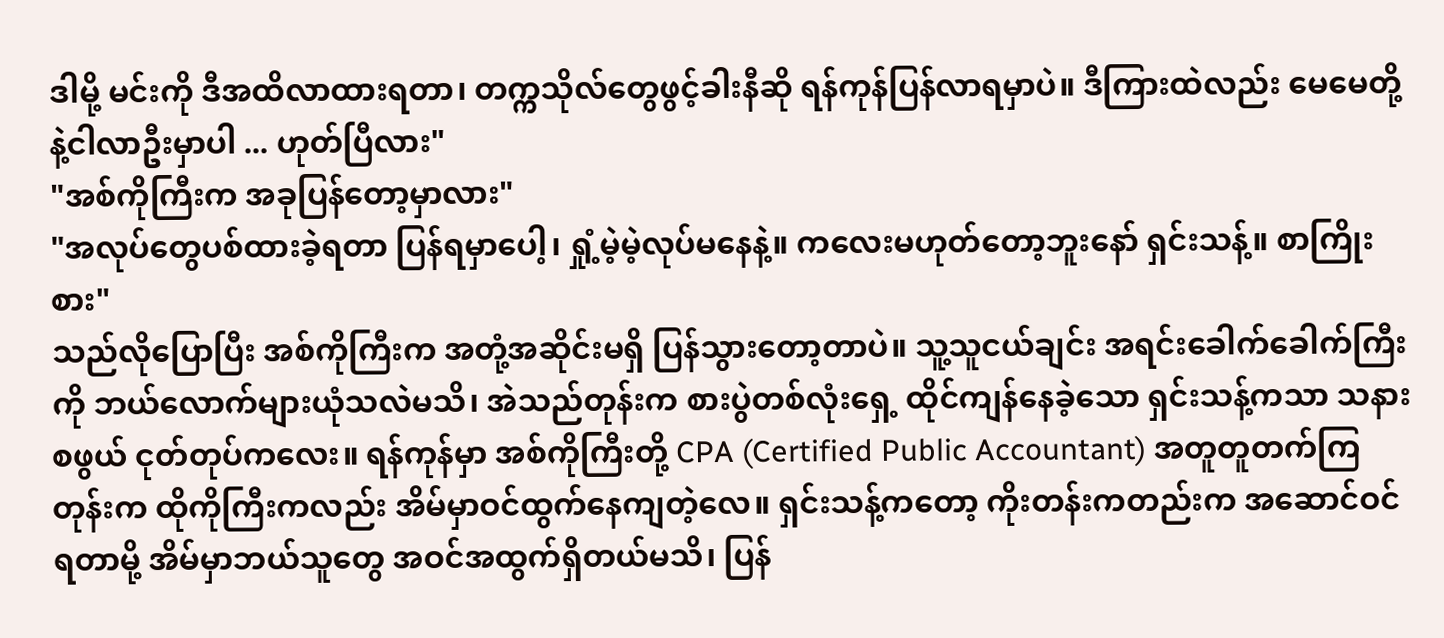ဒါမို့ မင်းကို ဒီအထိလာထားရတာ၊ တက္ကသိုလ်တွေဖွင့်ခါးနီဆို ရန်ကုန်ပြန်လာရမှာပဲ။ ဒီကြားထဲလည်း မေမေတို့နဲ့ငါလာဦးမှာပါ ... ဟုတ်ပြီလား"
"အစ်ကိုကြီးက အခုပြန်တော့မှာလား"
"အလုပ်တွေပစ်ထားခဲ့ရတာ ပြန်ရမှာပေါ့၊ ရှုံ့မဲ့မဲ့လုပ်မနေနဲ့။ ကလေးမဟုတ်တော့ဘူးနော် ရှင်းသန့်။ စာကြိုးစား"
သည်လိုပြောပြီး အစ်ကိုကြီးက အတုံ့အဆိုင်းမရှိ ပြန်သွားတော့တာပဲ။ သူ့သူငယ်ချင်း အရင်းခေါက်ခေါက်ကြီးကို ဘယ်လောက်များယုံသလဲမသိ၊ အဲသည်တုန်းက စားပွဲတစ်လုံးရှေ့ ထိုင်ကျန်နေခဲ့သော ရှင်းသန့်ကသာ သနားစဖွယ် ငုတ်တုပ်ကလေး။ ရန်ကုန်မှာ အစ်ကိုကြီးတို့ CPA (Certified Public Accountant) အတူတူတက်ကြတုန်းက ထိုကိုကြီးကလည်း အိမ်မှာဝင်ထွက်နေကျတဲ့လေ။ ရှင်းသန့်ကတော့ ကိုးတန်းကတည်းက အဆောင်ဝင်ရတာမို့ အိမ်မှာဘယ်သူတွေ အဝင်အထွက်ရှိတယ်မသိ၊ ပြန်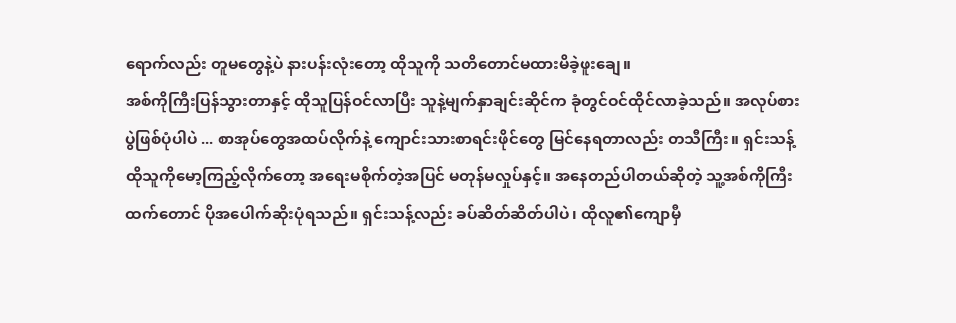ရောက်လည်း တူမတွေနဲ့ပဲ နားပန်းလုံးတော့ ထိုသူကို သတိတောင်မထားမိခဲ့ဖူးချေ။
အစ်ကိုကြီးပြန်သွားတာနှင့် ထိုသူပြန်ဝင်လာပြီး သူနဲ့မျက်နှာချင်းဆိုင်က ခုံတွင်ဝင်ထိုင်လာခဲ့သည်။ အလုပ်စားပွဲဖြစ်ပုံပါပဲ ... စာအုပ်တွေအထပ်လိုက်နဲ့ ကျောင်းသားစာရင်းဖိုင်တွေ မြင်နေရတာလည်း တသီကြီး။ ရှင်းသန့် ထိုသူကိုမော့ကြည့်လိုက်တော့ အရေးမစိုက်တဲ့အပြင် မတုန်မလှုပ်နှင့်။ အနေတည်ပါတယ်ဆိုတဲ့ သူ့အစ်ကိုကြီးထက်တောင် ပိုအပေါက်ဆိုးပုံရသည်။ ရှင်းသန့်လည်း ခပ်ဆိတ်ဆိတ်ပါပဲ၊ ထိုလူ၏ကျောမှီ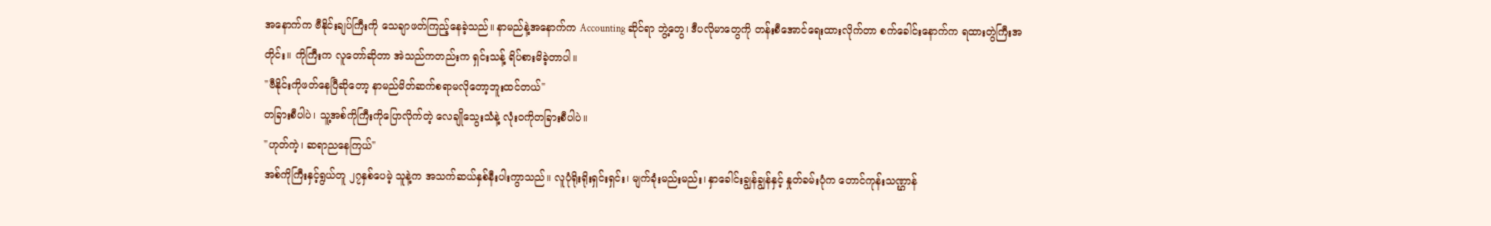အနောက်က ဗီနိုင်းချပ်ကြီးကို သေချာဖတ်ကြည့်နေခဲ့သည်။ နာမည်နဲ့အနောက်က Accounting ဆိုင်ရာ ဘွဲ့တွေ၊ ဒီပလိုမာတွေကို တန်းစီအောင်ရေးထားလိုက်တာ စက်ခေါင်းနောက်က ရထားတွဲကြီးအတိုင်း။ ကိုကြီးက လူတော်ဆိုတာ အဲသည်ကတည်းက ရှင်းသန့် ရိပ်စားမိခဲ့တာပါ။
"ဗီနိုင်းကိုဖတ်နေပြီဆိုတော့ နာမည်မိတ်ဆက်စရာမလိုတော့ဘူးထင်တယ်"
တခြားစီပါပဲ၊ သူ့အစ်ကိုကြီးကိုပြောလိုက်တဲ့ လေချိုသွေးသံနဲ့ လုံးဝကိုတခြားစီပါပဲ။
"ဟုတ်ကဲ့၊ ဆရာညနေကြယ်"
အစ်ကိုကြီးနှင့်ရွယ်တူ ၂၇နှစ်ပေမဲ့ သူနဲ့က အသက်ဆယ်နှစ်နီးပါးကွာသည်။ လူပုံရိုးရိုးရှင်းရှင်း၊ မျက်ခုံးမည်းမည်း၊ နှာခေါင်းချွန်ချွန်နှင့် နှုတ်ခမ်းပုံက တောင်ကုန်းသဏ္ဌာန်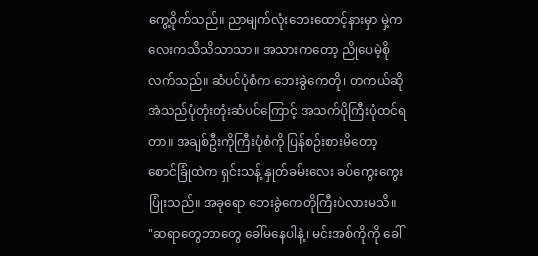ကွေ့ဝိုက်သည်။ ညာမျက်လုံးဘေးထောင့်နားမှာ မှဲ့ကလေးကသိသိသာသာ။ အသားကတော့ ညိုပေမဲ့စိုလက်သည်။ ဆံပင်ပုံစံက ဘေးခွဲကေတို၊ တကယ်ဆို အဲသည်ပုံတုံးတုံးဆံပင်ကြောင့် အသက်ပိုကြီးပုံထင်ရတာ။ အချစ်ဦးကိုကြီးပုံစံကို ပြန်စဉ်းစားမိတော့ စောင်ခြုံထဲက ရှင်းသန့် နှုတ်ခမ်းလေး ခပ်ကွေးကွေးပြုံးသည်။ အခုရော ဘေးခွဲကေတိုကြီးပဲလားမသိ။
"ဆရာတွေဘာတွေ ခေါ်မနေပါနဲ့၊ မင်းအစ်ကိုကို ခေါ်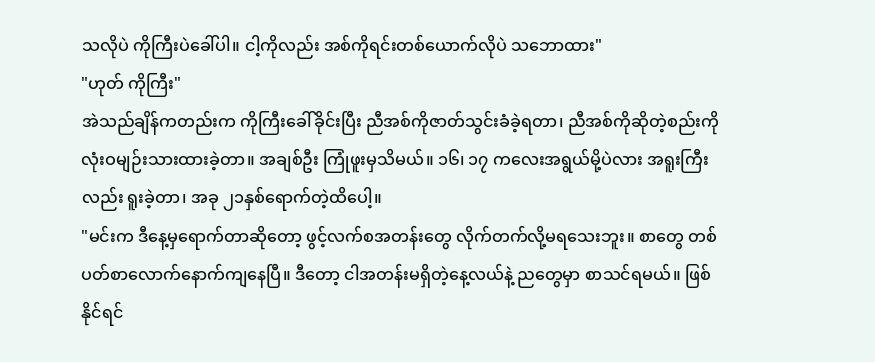သလိုပဲ ကိုကြီးပဲခေါ်ပါ။ ငါ့ကိုလည်း အစ်ကိုရင်းတစ်ယောက်လိုပဲ သဘောထား"
"ဟုတ် ကိုကြီး"
အဲသည်ချိန်ကတည်းက ကိုကြီးခေါ်ခိုင်းပြီး ညီအစ်ကိုဇာတ်သွင်းခံခဲ့ရတာ၊ ညီအစ်ကိုဆိုတဲ့စည်းကို လုံးဝမျဉ်းသားထားခဲ့တာ။ အချစ်ဦး ကြုံဖူးမှသိမယ်။ ၁၆၊ ၁၇ ကလေးအရွယ်မို့ပဲလား အရူးကြီးလည်း ရူးခဲ့တာ၊ အခု ၂၁နှစ်ရောက်တဲ့ထိပေါ့။
"မင်းက ဒီနေ့မှရောက်တာဆိုတော့ ဖွင့်လက်စအတန်းတွေ လိုက်တက်လို့မရသေးဘူး။ စာတွေ တစ်ပတ်စာလောက်နောက်ကျနေပြီ။ ဒီတော့ ငါအတန်းမရှိတဲ့နေ့လယ်နဲ့ ညတွေမှာ စာသင်ရမယ်။ ဖြစ်နိုင်ရင်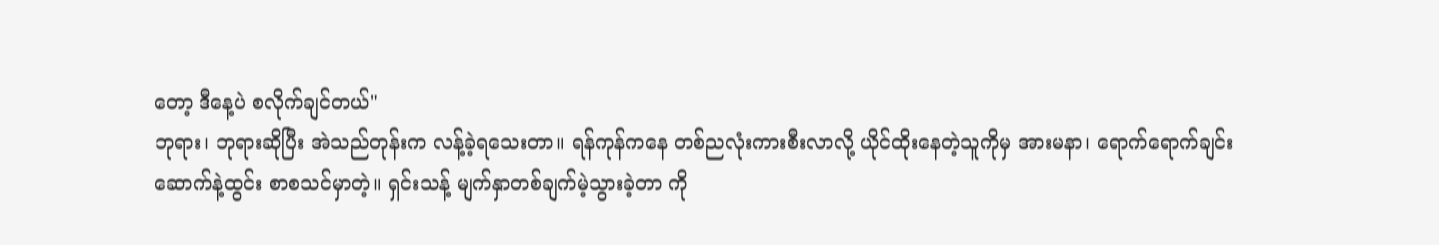တော့ ဒီနေ့ပဲ စလိုက်ချင်တယ်"
ဘုရား၊ ဘုရားဆိုပြီး အဲသည်တုန်းက လန့်ခဲ့ရသေးတာ။ ရန်ကုန်ကနေ တစ်ညလုံးကားစီးလာလို့ ယိုင်ထိုးနေတဲ့သူကိုမှ အားမနာ၊ ရောက်ရောက်ချင်းဆောက်နဲ့ထွင်း စာစသင်မှာတဲ့။ ရှင်းသန့် မျက်နှာတစ်ချက်မဲ့သွားခဲ့တာ ကို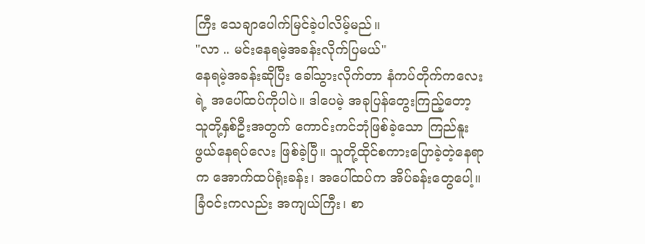ကြီး သေချာပေါက်မြင်ခဲ့ပါလိမ့်မည်။
"လာ .. မင်းနေရမဲ့အခန်းလိုက်ပြမယ်"
နေရမဲ့အခန်းဆိုပြီး ခေါ်သွားလိုက်တာ နံကပ်တိုက်ကလေးရဲ့ အပေါ်ထပ်ကိုပါပဲ။ ဒါပေမဲ့ အခုပြန်တွေးကြည့်တော့ သူတို့နှစ်ဦးအတွက် ကောင်းကင်ဘုံဖြစ်ခဲ့သော ကြည်နူးဖွယ်နေရပ်လေး ဖြစ်ခဲ့ပြီ။ သူတို့ထိုင်စကားပြောခဲ့တဲ့နေရာက အောက်ထပ်ရုံးခန်း၊ အပေါ်ထပ်က အိပ်ခန်းတွေပေါ့။ ခြံဝင်းကလည်း အကျယ်ကြီး၊ စာ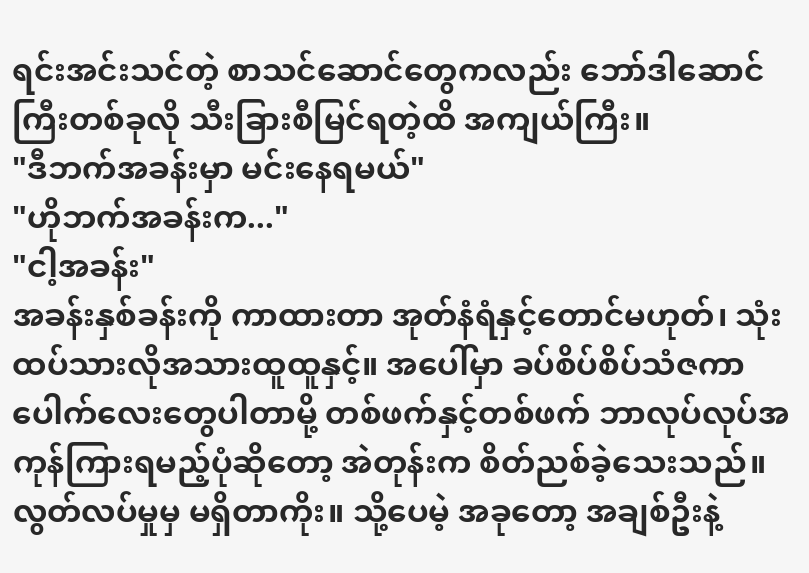ရင်းအင်းသင်တဲ့ စာသင်ဆောင်တွေကလည်း ဘော်ဒါဆောင်ကြီးတစ်ခုလို သီးခြားစီမြင်ရတဲ့ထိ အကျယ်ကြီး။
"ဒီဘက်အခန်းမှာ မင်းနေရမယ်"
"ဟိုဘက်အခန်းက..."
"ငါ့အခန်း"
အခန်းနှစ်ခန်းကို ကာထားတာ အုတ်နံရံနှင့်တောင်မဟုတ်၊ သုံးထပ်သားလိုအသားထူထူနှင့်။ အပေါ်မှာ ခပ်စိပ်စိပ်သံဇကာပေါက်လေးတွေပါတာမို့ တစ်ဖက်နှင့်တစ်ဖက် ဘာလုပ်လုပ်အကုန်ကြားရမည့်ပုံဆိုတော့ အဲတုန်းက စိတ်ညစ်ခဲ့သေးသည်။ လွတ်လပ်မှုမှ မရှိတာကိုး။ သို့ပေမဲ့ အခုတော့ အချစ်ဦးနဲ့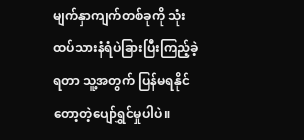မျက်နှာကျက်တစ်ခုကို သုံးထပ်သားနံရံပဲခြားပြီးကြည့်ခဲ့ရတာ သူ့အတွက် ပြန်မရနိုင်တော့တဲ့ပျော်ရွှင်မှုပါပဲ။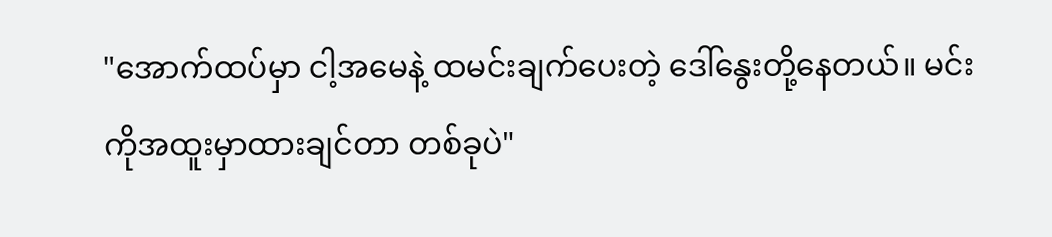"အောက်ထပ်မှာ ငါ့အမေနဲ့ ထမင်းချက်ပေးတဲ့ ဒေါ်နွေးတို့နေတယ်။ မင်းကိုအထူးမှာထားချင်တာ တစ်ခုပဲ"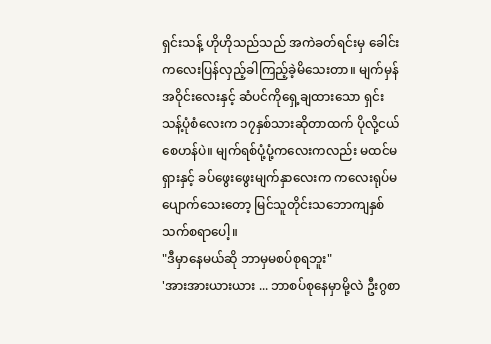ရှင်းသန့် ဟိုဟိုသည်သည် အကဲခတ်ရင်းမှ ခေါင်းကလေးပြန်လှည့်ခါကြည့်ခဲ့မိသေးတာ။ မျက်မှန်အဝိုင်းလေးနှင့် ဆံပင်ကိုရှေ့ချထားသော ရှင်းသန့်ပုံစံလေးက ၁၇နှစ်သားဆိုတာထက် ပိုလို့ငယ်စေဟန်ပဲ။ မျက်ရစ်ပုံ့ပုံ့ကလေးကလည်း မထင်မရှားနှင့် ခပ်ဖွေးဖွေးမျက်နှာလေးက ကလေးရုပ်မပျောက်သေးတော့ မြင်သူတိုင်းသဘောကျနှစ်သက်စရာပေါ့။
"ဒီမှာနေမယ်ဆို ဘာမှမစပ်စုရဘူး"
'အားအားယားယား ... ဘာစပ်စုနေမှာမို့လဲ ဦးဂွစာ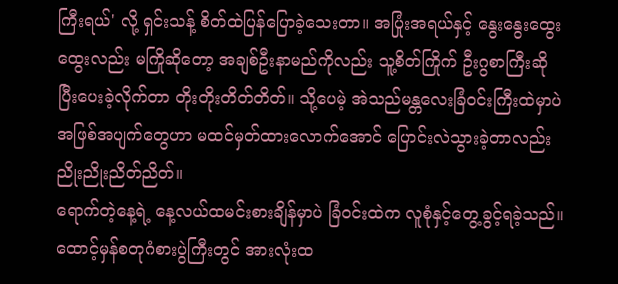ကြီးရယ်' လို့ ရှင်းသန့် စိတ်ထဲပြန်ပြောခဲ့သေးတာ။ အပြုံးအရယ်နှင့် နွေးနွေးထွေးထွေးလည်း မကြိုဆိုတော့ အချစ်ဦးနာမည်ကိုလည်း သူ့စိတ်ကြိုက် ဦးဂွစာကြီးဆိုပြီးပေးခဲ့လိုက်တာ တိုးတိုးတိတ်တိတ်။ သို့ပေမဲ့ အဲသည်မန္တလေးခြံဝင်းကြီးထဲမှာပဲ အဖြစ်အပျက်တွေဟာ မထင်မှတ်ထားလောက်အောင် ပြောင်းလဲသွားခဲ့တာလည်း ညိုးညိုးညိတ်ညိတ်။
ရောက်တဲ့နေ့ရဲ့ နေ့လယ်ထမင်းစားချိန်မှာပဲ ခြံဝင်းထဲက လူစုံနှင့်တွေ့ခွင့်ရခဲ့သည်။ ထောင့်မှန်စတုဂံစားပွဲကြီးတွင် အားလုံးထ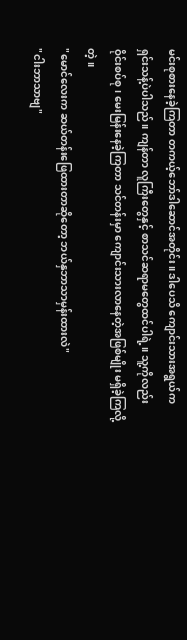မင်းစုစားနေခဲ့ကြတာ တကယ့်ဘော်ဒါဆောင်အတိုင်း။ ဒါပေသိ ကျောင်းသားအရွယ်က ရှင်းသန့်ပဲပါသည်။ ကျန်တာ လူကြီးတွေနှင့် စာသင်ဆရာမတွေထင်ပါရဲ့။ သူ့ကိုလည်း ဝိုင်းစပ်စု၊ မေးမြန်းနေခဲ့ကြတာ သင်တန်းမှာ ကျောင်းသားလာနေတဲ့အဖြစ်မျိုး မရှိခဲ့ကြလို့တဲ့။
"မောင်လေးက ဆယ်တန်းဖြေထားတာဆိုတော့ ဘယ်နှဘာသာမှန်းထားလဲ"
"ငါးဘာသာဗျ"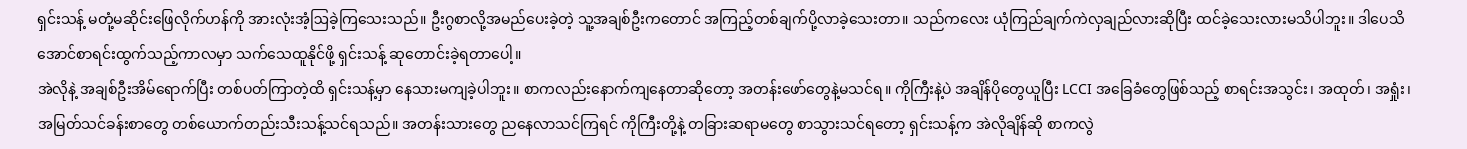ရှင်းသန့် မတုံ့မဆိုင်းဖြေလိုက်ဟန်ကို အားလုံးအံ့ဩခဲ့ကြသေးသည်။ ဦးဂွစာလို့အမည်ပေးခဲ့တဲ့ သူ့အချစ်ဦးကတောင် အကြည့်တစ်ချက်ပို့လာခဲ့သေးတာ။ သည်ကလေး ယုံကြည်ချက်ကဲလှချည်လားဆိုပြီး ထင်ခဲ့သေးလားမသိပါဘူး။ ဒါပေသိ အောင်စာရင်းထွက်သည့်ကာလမှာ သက်သေထူနိုင်ဖို့ ရှင်းသန့် ဆုတောင်းခဲ့ရတာပေါ့။
အဲလိုနဲ့ အချစ်ဦးအိမ်ရောက်ပြီး တစ်ပတ်ကြာတဲ့ထိ ရှင်းသန့်မှာ နေသားမကျခဲ့ပါဘူး။ စာကလည်းနောက်ကျနေတာဆိုတော့ အတန်းဖော်တွေနဲ့မသင်ရ။ ကိုကြီးနဲ့ပဲ အချိန်ပိုတွေယူပြီး LCCI အခြေခံတွေဖြစ်သည့် စာရင်းအသွင်း၊ အထုတ်၊ အရှုံး၊ အမြတ်သင်ခန်းစာတွေ တစ်ယောက်တည်းသီးသန့်သင်ရသည်။ အတန်းသားတွေ ညနေလာသင်ကြရင် ကိုကြီးတို့နဲ့ တခြားဆရာမတွေ စာသွားသင်ရတော့ ရှင်းသန့်က အဲလိုချိန်ဆို စာကလွဲ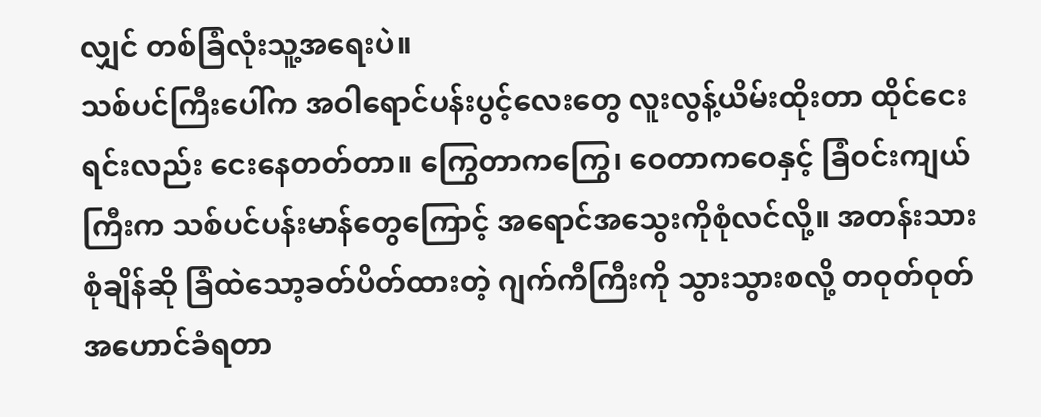လျှင် တစ်ခြံလုံးသူ့အရေးပဲ။
သစ်ပင်ကြီးပေါ်က အဝါရောင်ပန်းပွင့်လေးတွေ လူးလွန့်ယိမ်းထိုးတာ ထိုင်ငေးရင်းလည်း ငေးနေတတ်တာ။ ကြွေတာကကြွေ၊ ဝေတာကဝေနှင့် ခြံဝင်းကျယ်ကြီးက သစ်ပင်ပန်းမာန်တွေကြောင့် အရောင်အသွေးကိုစုံလင်လို့။ အတန်းသားစုံချိန်ဆို ခြံထဲသော့ခတ်ပိတ်ထားတဲ့ ဂျက်ကီကြီးကို သွားသွားစလို့ တဝုတ်ဝုတ်အဟောင်ခံရတာ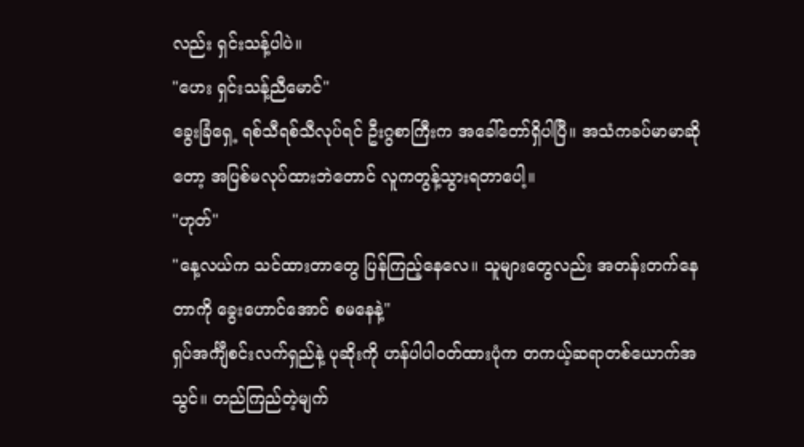လည်း ရှင်းသန့်ပါပဲ။
"ဟေး ရှင်းသန့်ညီမောင်"
ခွေးခြံရှေ့ ရစ်သီရစ်သီလုပ်ရင် ဦးဂွစာကြီးက အခေါ်တော်ရှိပါပြီ။ အသံကခပ်မာမာဆိုတော့ အပြစ်မလုပ်ထားဘဲတောင် လူကတွန့်သွားရတာပေါ့။
"ဟုတ်"
"နေ့လယ်က သင်ထားတာတွေ ပြန်ကြည့်နေလေ။ သူများတွေလည်း အတန်းတက်နေတာကို ခွေးဟောင်အောင် စမနေနဲ့"
ရှပ်အင်္ကျီစင်းလက်ရှည်နဲ့ ပုဆိုးကို ဟန်ပါပါဝတ်ထားပုံက တကယ့်ဆရာတစ်ယောက်အသွင်။ တည်ကြည်တဲ့မျက်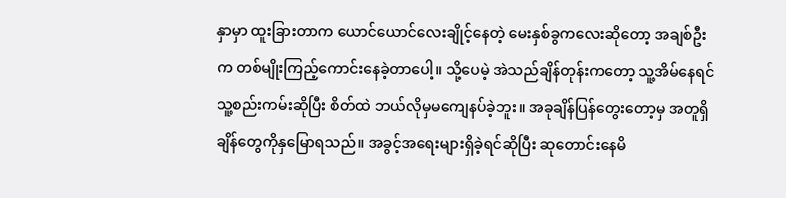နှာမှာ ထူးခြားတာက ယောင်ယောင်လေးချိုင့်နေတဲ့ မေးနှစ်ခွကလေးဆိုတော့ အချစ်ဦးက တစ်မျိုးကြည့်ကောင်းနေခဲ့တာပေါ့။ သို့ပေမဲ့ အဲသည်ချိန်တုန်းကတော့ သူ့အိမ်နေရင် သူ့စည်းကမ်းဆိုပြီး စိတ်ထဲ ဘယ်လိုမှမကျေနပ်ခဲ့ဘူး။ အခုချိန်ပြန်တွေးတော့မှ အတူရှိချိန်တွေကိုနှမြောရသည်။ အခွင့်အရေးများရှိခဲ့ရင်ဆိုပြီး ဆုတောင်းနေမိ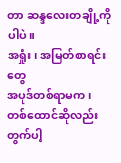တာ ဆန္ဒလေးတချို့ကိုပါပဲ။
အရှုံး၊ အမြတ်စာရင်းတွေ
အပုဒ်တစ်ရာမက၊
တစ်ထောင်ဆိုလည်း တွက်ပါ့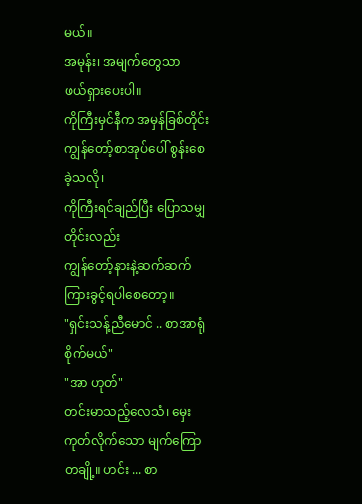မယ်။
အမုန်း၊ အမျက်တွေသာ
ဖယ်ရှားပေးပါ။
ကိုကြီးမှင်နီက အမှန်ခြစ်တိုင်း
ကျွန်တော့်စာအုပ်ပေါ် စွန်းစေခဲ့သလို၊
ကိုကြီးရင်ချည်ပြီး ပြောသမျှတိုင်းလည်း
ကျွန်တော့်နားနဲ့ဆက်ဆက် ကြားခွင့်ရပါစေတော့။
"ရှင်းသန့်ညီမောင် .. စာအာရုံစိုက်မယ်"
"အာ ဟုတ်"
တင်းမာသည့်လေသံ၊ မှေးကုတ်လိုက်သော မျက်ကြောတချို့။ ဟင်း ... စာ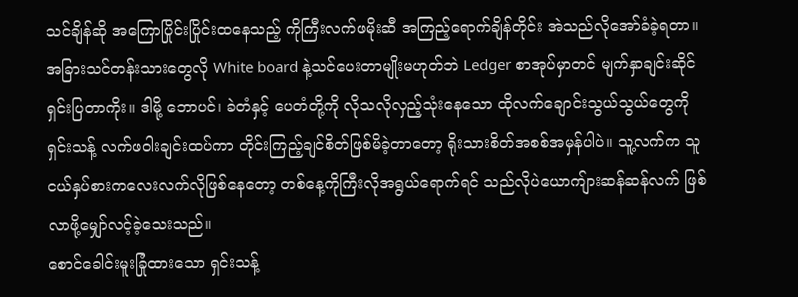သင်ချိန်ဆို အကြောပြိုင်းပြိုင်းထနေသည့် ကိုကြီးလက်ဖမိုးဆီ အကြည့်ရောက်ချိန်တိုင်း အဲသည်လိုအော်ခံခဲ့ရတာ။ အခြားသင်တန်းသားတွေလို White board နဲ့သင်ပေးတာမျိုးမဟုတ်ဘဲ Ledger စာအုပ်မှာတင် မျက်နှာချင်းဆိုင်ရှင်းပြတာကိုး။ ဒါမို့ ဘောပင်၊ ခဲတံနှင့် ပေတံတို့ကို လိုသလိုလှည့်သုံးနေသော ထိုလက်ချောင်းသွယ်သွယ်တွေကို ရှင်းသန့် လက်ဖဝါးချင်းထပ်ကာ တိုင်းကြည့်ချင်စိတ်ဖြစ်မိခဲ့တာတော့ ရိုးသားစိတ်အစစ်အမှန်ပါပဲ။ သူ့လက်က သူငယ်နှပ်စားကလေးလက်လိုဖြစ်နေတော့ တစ်နေ့ကိုကြီးလိုအရွယ်ရောက်ရင် သည်လိုပဲယောကျ်ားဆန်ဆန်လက် ဖြစ်လာဖို့မျှော်လင့်ခဲ့သေးသည်။
စောင်ခေါင်းမူးခြုံထားသော ရှင်းသန့်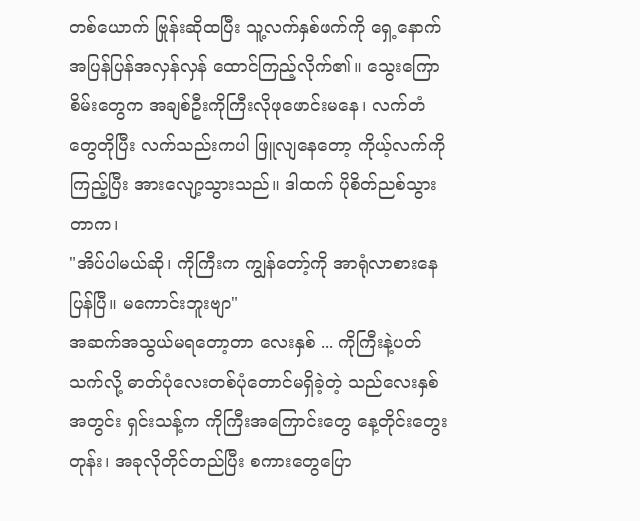တစ်ယောက် ဗြုန်းဆိုထပြီး သူ့လက်နှစ်ဖက်ကို ရှေ့နောက်အပြန်ပြန်အလှန်လှန် ထောင်ကြည့်လိုက်၏။ သွေးကြောစိမ်းတွေက အချစ်ဦးကိုကြီးလိုဖုဖောင်းမနေ၊ လက်တံတွေတိုပြီး လက်သည်းကပါ ဖြူလျနေတော့ ကိုယ့်လက်ကိုကြည့်ပြီး အားလျော့သွားသည်။ ဒါထက် ပိုစိတ်ညစ်သွားတာက၊
"အိပ်ပါမယ်ဆို၊ ကိုကြီးက ကျွန်တော့်ကို အာရုံလာစားနေပြန်ပြီ။ မကောင်းဘူးဗျာ"
အဆက်အသွယ်မရတော့တာ လေးနှစ် ... ကိုကြီးနဲ့ပတ်သက်လို့ ဓာတ်ပုံလေးတစ်ပုံတောင်မရှိခဲ့တဲ့ သည်လေးနှစ်အတွင်း ရှင်းသန့်က ကိုကြီးအကြောင်းတွေ နေ့တိုင်းတွေးတုန်း၊ အခုလိုတိုင်တည်ပြီး စကားတွေပြော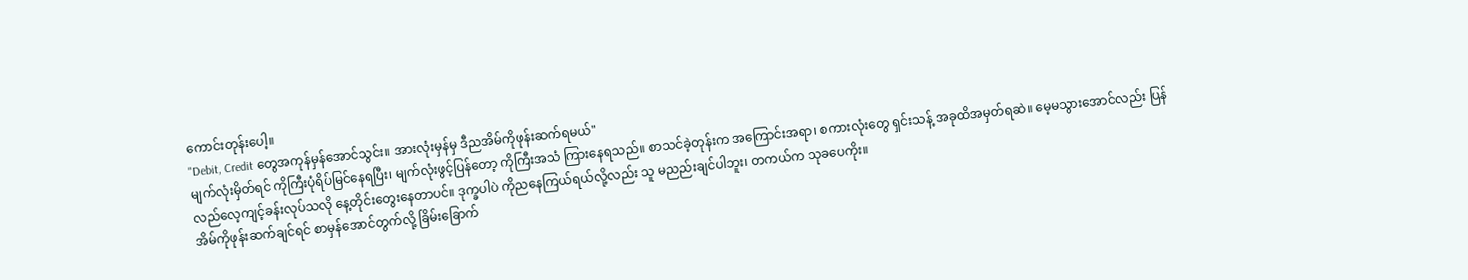ကောင်းတုန်းပေါ့။
"Debit, Credit တွေအကုန်မှန်အောင်သွင်း။ အားလုံးမှန်မှ ဒီညအိမ်ကိုဖုန်းဆက်ရမယ်"
မျက်လုံးမှိတ်ရင် ကိုကြီးပုံရိပ်မြင်နေရပြီး၊ မျက်လုံးဖွင့်ပြန်တော့ ကိုကြီးအသံ ကြားနေရသည်။ စာသင်ခဲ့တုန်းက အကြောင်းအရာ၊ စကားလုံးတွေ ရှင်းသန့် အခုထိအမှတ်ရဆဲ။ မေ့မသွားအောင်လည်း ပြန်လည်လေ့ကျင့်ခန်းလုပ်သလို နေ့တိုင်းတွေးနေတာပင်။ ဒုက္ခပါပဲ ကိုညနေကြယ်ရယ်လို့လည်း သူ မညည်းချင်ပါဘူး၊ တကယ်က သုခပေကိုး။
အိမ်ကိုဖုန်းဆက်ချင်ရင် စာမှန်အောင်တွက်လို့ ခြိမ်းခြောက်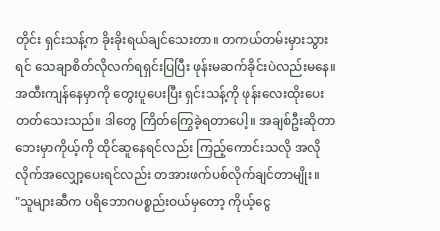တိုင်း ရှင်းသန့်က ခိုးခိုးရယ်ချင်သေးတာ။ တကယ်တမ်းမှားသွားရင် သေချာစိတ်လိုလက်ရရှင်းပြပြီး ဖုန်းမဆက်ခိုင်းပဲလည်းမနေ။ အထီးကျန်နေမှာကို တွေးပူပေးပြီး ရှင်းသန့်ကို ဖုန်းလေးထိုးပေးတတ်သေးသည်။ ဒါတွေ ကြိတ်ကြွေခဲ့ရတာပေါ့။ အချစ်ဦးဆိုတာ ဘေးမှာကိုယ့်ကို ထိုင်ဆူနေရင်လည်း ကြည့်ကောင်းသလို အလိုလိုက်အလျှော့ပေးရင်လည်း တအားဖက်ပစ်လိုက်ချင်တာမျိုး။
"သူများဆီက ပရိဘောဂပစ္စည်းဝယ်မှတော့ ကိုယ့်ငွေ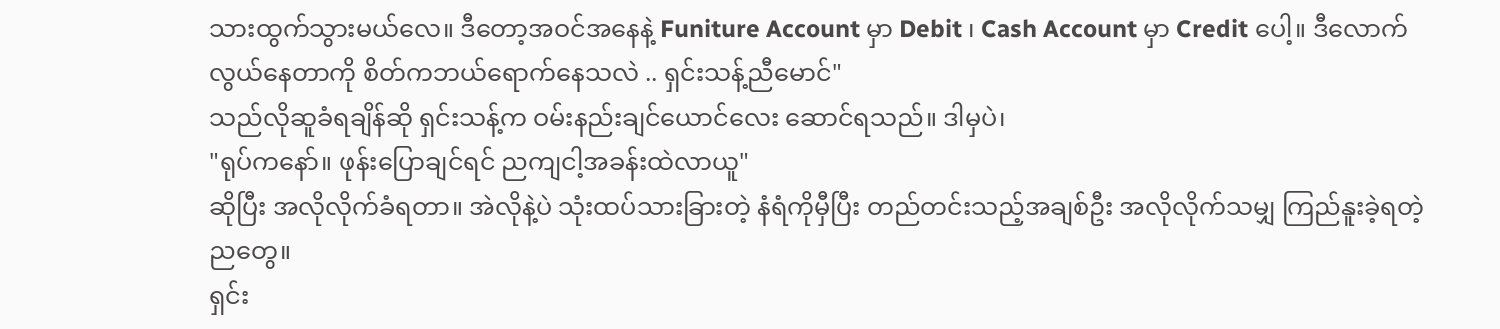သားထွက်သွားမယ်လေ။ ဒီတော့အဝင်အနေနဲ့ Funiture Account မှာ Debit ၊ Cash Account မှာ Credit ပေါ့။ ဒီလောက်လွယ်နေတာကို စိတ်ကဘယ်ရောက်နေသလဲ .. ရှင်းသန့်ညီမောင်"
သည်လိုဆူခံရချိန်ဆို ရှင်းသန့်က ဝမ်းနည်းချင်ယောင်လေး ဆောင်ရသည်။ ဒါမှပဲ၊
"ရုပ်ကနော်။ ဖုန်းပြောချင်ရင် ညကျငါ့အခန်းထဲလာယူ"
ဆိုပြီး အလိုလိုက်ခံရတာ။ အဲလိုနဲ့ပဲ သုံးထပ်သားခြားတဲ့ နံရံကိုမှီပြီး တည်တင်းသည့်အချစ်ဦး အလိုလိုက်သမျှ ကြည်နူးခဲ့ရတဲ့ညတွေ။
ရှင်း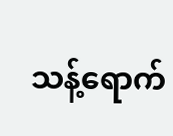သန့်ရောက်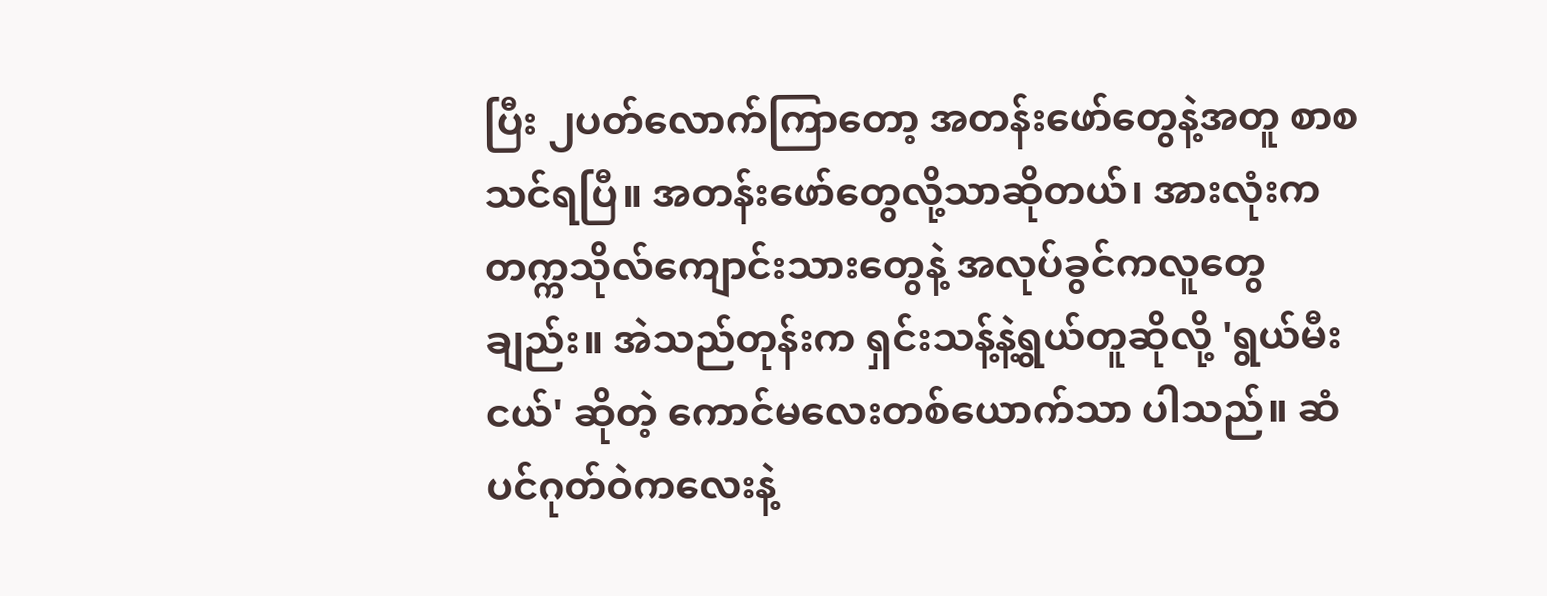ပြီး ၂ပတ်လောက်ကြာတော့ အတန်းဖော်တွေနဲ့အတူ စာစသင်ရပြီ။ အတန်းဖော်တွေလို့သာဆိုတယ်၊ အားလုံးက တက္ကသိုလ်ကျောင်းသားတွေနဲ့ အလုပ်ခွင်ကလူတွေချည်း။ အဲသည်တုန်းက ရှင်းသန့်နဲ့ရွယ်တူဆိုလို့ 'ရွယ်မီးငယ်' ဆိုတဲ့ ကောင်မလေးတစ်ယောက်သာ ပါသည်။ ဆံပင်ဂုတ်ဝဲကလေးနဲ့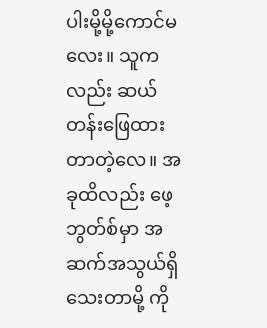ပါးမို့မို့ကောင်မလေး။ သူကလည်း ဆယ်တန်းဖြေထားတာတဲ့လေ။ အခုထိလည်း ဖေ့ဘွတ်စ်မှာ အဆက်အသွယ်ရှိသေးတာမို့ ကို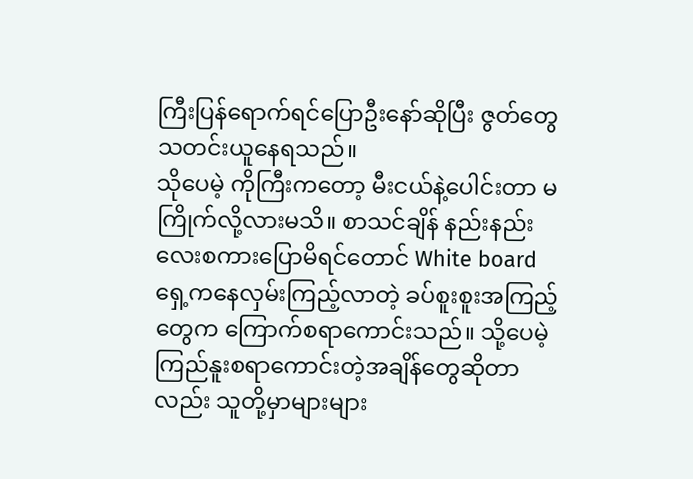ကြီးပြန်ရောက်ရင်ပြောဦးနော်ဆိုပြီး ဇွတ်တွေသတင်းယူနေရသည်။
သိုပေမဲ့ ကိုကြီးကတော့ မီးငယ်နဲ့ပေါင်းတာ မကြိုက်လို့လားမသိ။ စာသင်ချိန် နည်းနည်းလေးစကားပြောမိရင်တောင် White board ရှေ့ကနေလှမ်းကြည့်လာတဲ့ ခပ်စူးစူးအကြည့်တွေက ကြောက်စရာကောင်းသည်။ သို့ပေမဲ့ ကြည်နူးစရာကောင်းတဲ့အချိန်တွေဆိုတာလည်း သူတို့မှာများများ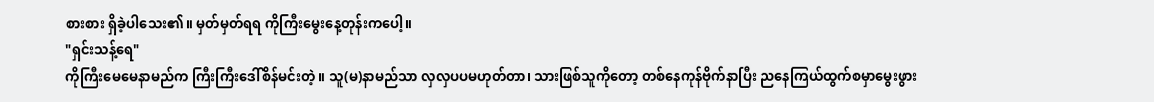စားစား ရှိခဲ့ပါသေး၏။ မှတ်မှတ်ရရ ကိုကြီးမွေးနေ့တုန်းကပေါ့။
"ရှင်းသန့်ရေ"
ကိုကြီးမေမေနာမည်က ကြီးကြီးဒေါ်စိန်မင်းတဲ့။ သူ(မ)နာမည်သာ လှလှပပမဟုတ်တာ၊ သားဖြစ်သူကိုတော့ တစ်နေကုန်ဗိုက်နာပြီး ညနေကြယ်ထွက်စမှာမွေးဖွား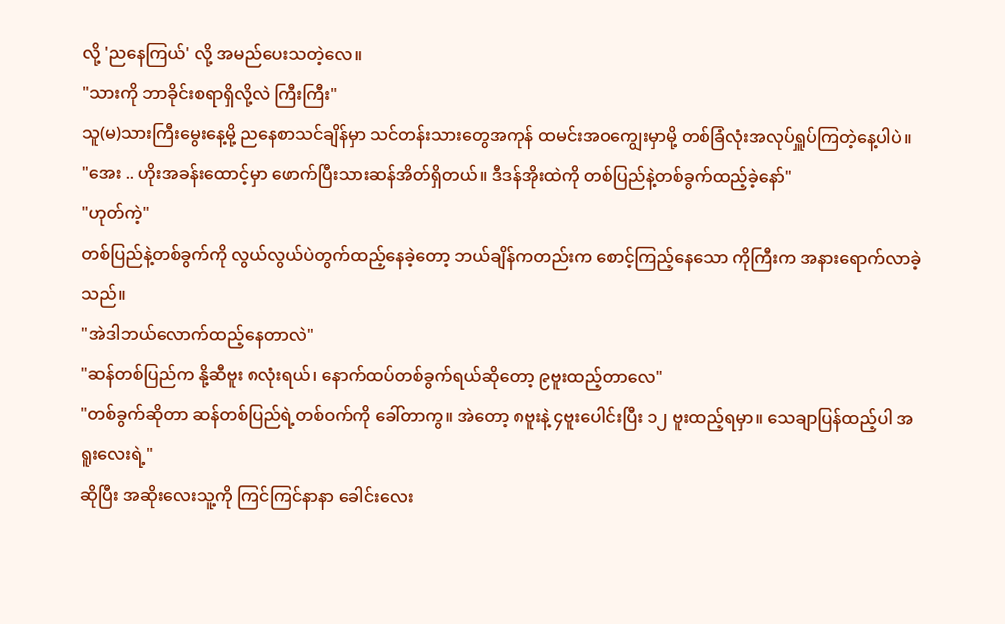လို့ 'ညနေကြယ်' လို့ အမည်ပေးသတဲ့လေ။
"သားကို ဘာခိုင်းစရာရှိလို့လဲ ကြီးကြီး"
သူ(မ)သားကြီးမွေးနေ့မို့ ညနေစာသင်ချိန်မှာ သင်တန်းသားတွေအကုန် ထမင်းအဝကျွေးမှာမို့ တစ်ခြံလုံးအလုပ်ရှူပ်ကြတဲ့နေ့ပါပဲ။
"အေး .. ဟိုးအခန်းထောင့်မှာ ဖောက်ပြီးသားဆန်အိတ်ရှိတယ်။ ဒီဒန်အိုးထဲကို တစ်ပြည်နဲ့တစ်ခွက်ထည့်ခဲ့နော်"
"ဟုတ်ကဲ့"
တစ်ပြည်နဲ့တစ်ခွက်ကို လွယ်လွယ်ပဲတွက်ထည့်နေခဲ့တော့ ဘယ်ချိန်ကတည်းက စောင့်ကြည့်နေသော ကိုကြီးက အနားရောက်လာခဲ့သည်။
"အဲဒါဘယ်လောက်ထည့်နေတာလဲ"
"ဆန်တစ်ပြည်က နို့ဆီဗူး ၈လုံးရယ်၊ နောက်ထပ်တစ်ခွက်ရယ်ဆိုတော့ ၉ဗူးထည့်တာလေ"
"တစ်ခွက်ဆိုတာ ဆန်တစ်ပြည်ရဲ့တစ်ဝက်ကို ခေါ်တာကွ။ အဲတော့ ၈ဗူးနဲ့ ၄ဗူးပေါင်းပြီး ၁၂ ဗူးထည့်ရမှာ။ သေချာပြန်ထည့်ပါ အရူးလေးရဲ့"
ဆိုပြီး အဆိုးလေးသူ့ကို ကြင်ကြင်နာနာ ခေါင်းလေး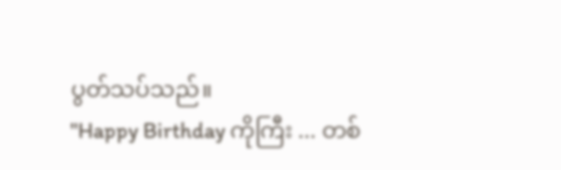ပွတ်သပ်သည်။
"Happy Birthday ကိုကြီး ... တစ်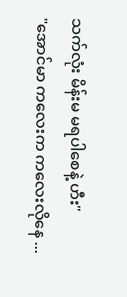သက်လုံး မိန်းမ မရပါစေနဲ့ ဟီး"
"အောင်မာ ကလေးက ကလေးလိုနေ ...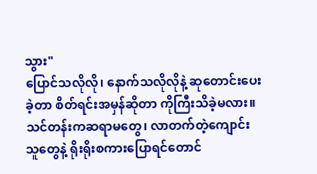သွား"
ပြောင်သလိုလို၊ နောက်သလိုလိုနဲ့ ဆုတောင်းပေးခဲ့တာ စိတ်ရင်းအမှန်ဆိုတာ ကိုကြီးသိခဲ့မလား။ သင်တန်းကဆရာမတွေ၊ လာတက်တဲ့ကျောင်းသူတွေနဲ့ ရိုးရိုးစကားပြောရင်တောင်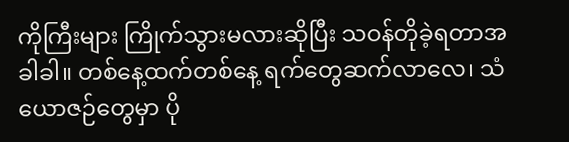ကိုကြီးများ ကြိုက်သွားမလားဆိုပြီး သဝန်တိုခဲ့ရတာအခါခါ။ တစ်နေ့ထက်တစ်နေ့ ရက်တွေဆက်လာလေ၊ သံယောဇဉ်တွေမှာ ပို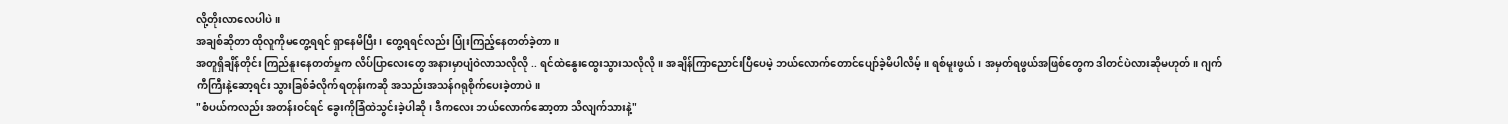လို့တိုးလာလေပါပဲ။
အချစ်ဆိုတာ ထိုလူကိုမတွေ့ရရင် ရှာနေမိပြီး၊ တွေ့ရရင်လည်း ပြုံးကြည့်နေတတ်ခဲ့တာ။
အတူရှိချိန်တိုင်း ကြည်နူးနေတတ်မှုက လိပ်ပြာလေးတွေ အနားမှာပျံဝဲလာသလိုလို .. ရင်ထဲနွေးထွေးသွားသလိုလို။ အချိန်ကြာညောင်းပြီပေမဲ့ ဘယ်လောက်တောင်ပျော်ခဲ့မိပါလိမ့်။ ရစ်မူးဖွယ်၊ အမှတ်ရဖွယ်အဖြစ်တွေက ဒါတင်ပဲလားဆိုမဟုတ်။ ဂျက်ကီကြီးနဲ့ဆော့ရင်း သွားခြစ်ခံလိုက်ရတုန်းကဆို အသည်းအသန်ဂရုစိုက်ပေးခဲ့တာပဲ။
"စံပယ်ကလည်း အတန်းဝင်ရင် ခွေးကိုခြံထဲသွင်းခဲ့ပါဆို၊ ဒီကလေး ဘယ်လောက်ဆော့တာ သိလျက်သားနဲ့"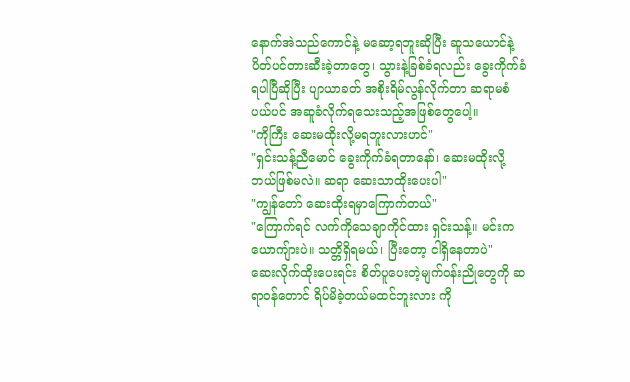နောက်အဲသည်ကောင်နဲ့ မဆော့ရဘူးဆိုပြီး ဆူသယောင်နဲ့ ပိတ်ပင်တားဆီးခဲ့တာတွေ၊ သွားနဲ့ခြစ်ခံရလည်း ခွေးကိုက်ခံရပါပြီဆိုပြီး ပျာယာခတ် အစိုးရိမ်လွန်လိုက်တာ ဆရာမစံပယ်ပင် အဆူခံလိုက်ရသေးသည့်အဖြစ်တွေပေါ့။
"ကိုကြီး ဆေးမထိုးလို့မရဘူးလားဟင်"
"ရှင်းသန့်ညီမောင် ခွေးကိုက်ခံရတာနော်၊ ဆေးမထိုးလို့ ဘယ်ဖြစ်မလဲ။ ဆရာ ဆေးသာထိုးပေးပါ"
"ကျွန်တော် ဆေးထိုးရမှာကြောက်တယ်"
"ကြောက်ရင် လက်ကိုသေချာကိုင်ထား ရှင်းသန့်။ မင်းကယောကျ်ားပဲ။ သတ္တိရှိရမယ်၊ ပြီးတော့ ငါရှိနေတာပဲ"
ဆေးလိုက်ထိုးပေးရင်း စိတ်ပူပေးတဲ့မျက်ဝန်းညိုတွေကို ဆရာဝန်တောင် ရိပ်မိခဲ့တယ်မထင်ဘူးလား ကို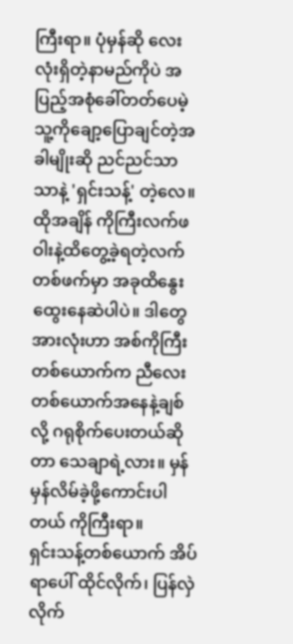ကြီးရာ။ ပုံမှန်ဆို လေးလုံးရှိတဲ့နာမည်ကိုပဲ အပြည့်အစုံခေါ်တတ်ပေမဲ့ သူ့ကိုချော့ပြောချင်တဲ့အခါမျိုးဆို ညင်ညင်သာသာနဲ့ 'ရှင်းသန့်' တဲ့လေ။ ထိုအချိန် ကိုကြီးလက်ဖဝါးနဲ့ထိတွေ့ခဲ့ရတဲ့လက်တစ်ဖက်မှာ အခုထိနွေးထွေးနေဆဲပါပဲ။ ဒါတွေအားလုံးဟာ အစ်ကိုကြီးတစ်ယောက်က ညီလေးတစ်ယောက်အနေနဲ့ချစ်လို့ ဂရုစိုက်ပေးတယ်ဆိုတာ သေချာရဲ့လား။ မှန်မှန်လိမ်ခဲ့ဖို့ကောင်းပါတယ် ကိုကြီးရာ။
ရှင်းသန့်တစ်ယောက် အိပ်ရာပေါ် ထိုင်လိုက်၊ ပြန်လှဲလိုက်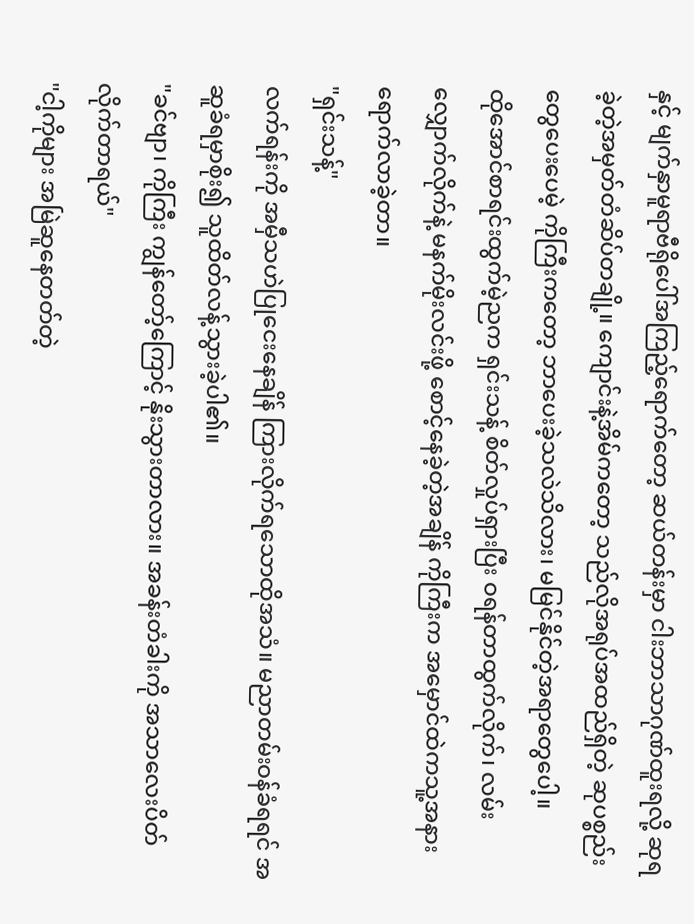နှင့် မျက်နှာမူရာဗီရိုပေါ်အကြည့်ရောက်တော့ ဆယ်တန်းမှာ ငါးဘာသာဂုဏ်ထူးရလို့ ဆုရခဲ့တဲ့အမှတ်တံဆိပ်တချို့။ ကျောင်းနဲ့အိမ်ကတော့ သည်လိုအရုပ်အထည်ရှိတဲ့ ဆုပစ္စည်းတွေပေးပေမဲ့ ကိုကြီးကတော့ ဘာပေးခဲ့သလဲသိလား၊ မမြင်နိုင်တဲ့အရာတွေပေါ့။
ထိုအောင်စာရင်းထွက်မဲ့ညက ရှင်းသန့် စိတ်လှုပ်ရှားပြီး ဝရန်တာထွက်လိုက်၊ လမ်းလျှောက်လိုက်နဲ့ မနက်မိုးလင်းဖို့ စောင့်နေခဲ့တဲ့အချိန် ကိုကြီးက အမှောင်ထဲကသူ့အနား ရောက်လာခဲ့တာ။
"ရှင်းသန့်"
လက်ရန်းကို အမှီသဟဲပြုငေးနေချိန် ကြားလိုက်ရသောထိုအသံ။ မညာတမ်းဝန်ခံရရင် အဆူခံရမှာစိုး၍ သူထိတ်လန့်သွားခဲ့ပါ၏။
"ခင်ဗျာ၊ ကိုကြီး ကျွန်တော့်ကြောင့် နိုးသွားတာလား။ အခန်းတံခါးကို အသာလေးပိတ်လိုက်တာရယ်"
"ငါ့ကိုများ အမြဲဆူနေတတ်တဲ့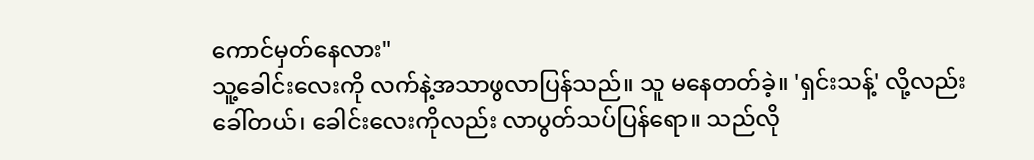ကောင်မှတ်နေလား"
သူ့ခေါင်းလေးကို လက်နဲ့အသာဖွလာပြန်သည်။ သူ မနေတတ်ခဲ့။ 'ရှင်းသန့်' လို့လည်းခေါ်တယ်၊ ခေါင်းလေးကိုလည်း လာပွတ်သပ်ပြန်ရော။ သည်လို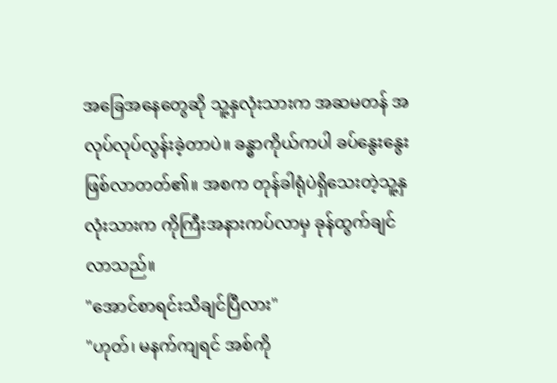အခြေအနေတွေဆို သူ့နှလုံးသားက အဆမတန် အလုပ်လုပ်လွန်းခဲ့တာပဲ။ ခန္ဓာကိုယ်ကပါ ခပ်နွေးနွေးဖြစ်လာတတ်၏။ အစက တုန်ခါရုံပဲရှိသေးတဲ့သူ့နှလုံးသားက ကိုကြီးအနားကပ်လာမှ ခုန်ထွက်ချင်လာသည်။
"အောင်စာရင်းသိချင်ပြီလား"
"ဟုတ်၊ မနက်ကျရင် အစ်ကို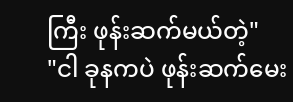ကြီး ဖုန်းဆက်မယ်တဲ့"
"ငါ ခုနကပဲ ဖုန်းဆက်မေး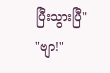ပြီးသွားပြီ"
"ဗျာ!"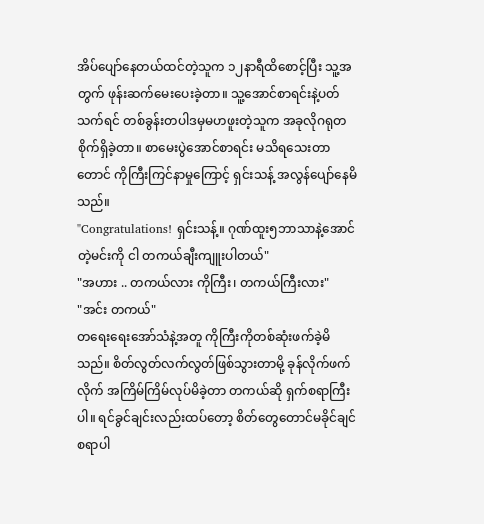အိပ်ပျော်နေတယ်ထင်တဲ့သူက ၁၂နာရီထိစောင့်ပြီး သူ့အတွက် ဖုန်းဆက်မေးပေးခဲ့တာ။ သူ့အောင်စာရင်းနဲ့ပတ်သက်ရင် တစ်ခွန်းတပါဒမှမဟဖူးတဲ့သူက အခုလိုဂရုတစိုက်ရှိခဲ့တာ။ စာမေးပွဲအောင်စာရင်း မသိရသေးတာတောင် ကိုကြီးကြင်နာမှုကြောင့် ရှင်းသန့် အလွန်ပျော်နေမိသည်။
"Congratulations! ရှင်းသန့်။ ဂုဏ်ထူး၅ဘာသာနဲ့အောင်တဲ့မင်းကို ငါ တကယ်ချီးကျူးပါတယ်"
"အဟား .. တကယ်လား ကိုကြီး၊ တကယ်ကြီးလား"
"အင်း တကယ်"
တရေးရေးအော်သံနဲ့အတူ ကိုကြီးကိုတစ်ဆုံးဖက်ခဲ့မိသည်။ စိတ်လွတ်လက်လွတ်ဖြစ်သွားတာမို့ ခုန်လိုက်ဖက်လိုက် အကြိမ်ကြိမ်လုပ်မိခဲ့တာ တကယ်ဆို ရှက်စရာကြီးပါ။ ရင်ခွင်ချင်းလည်းထပ်တော့ စိတ်တွေတောင်မခိုင်ချင်စရာပါ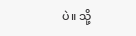ပဲ။ သို့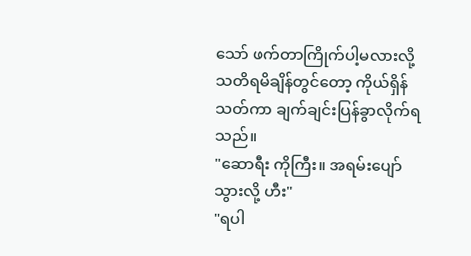သော် ဖက်တာကြိုက်ပါ့မလားလို့ သတိရမိချိန်တွင်တော့ ကိုယ်ရှိန်သတ်ကာ ချက်ချင်းပြန်ခွာလိုက်ရသည်။
"ဆောရီး ကိုကြီး။ အရမ်းပျော်သွားလို့ ဟီး"
"ရပါ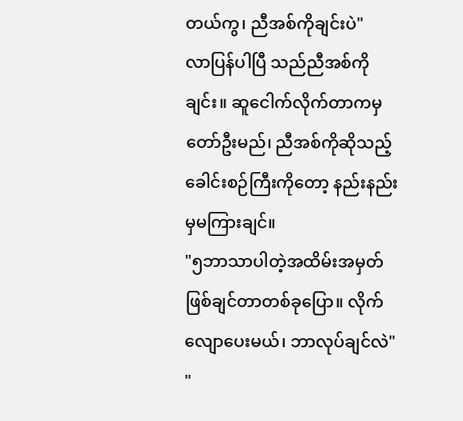တယ်ကွ၊ ညီအစ်ကိုချင်းပဲ"
လာပြန်ပါပြီ သည်ညီအစ်ကိုချင်း။ ဆူငေါက်လိုက်တာကမှ တော်ဦးမည်၊ ညီအစ်ကိုဆိုသည့် ခေါင်းစဉ်ကြီးကိုတော့ နည်းနည်းမှမကြားချင်။
"၅ဘာသာပါတဲ့အထိမ်းအမှတ် ဖြစ်ချင်တာတစ်ခုပြော။ လိုက်လျောပေးမယ်၊ ဘာလုပ်ချင်လဲ"
"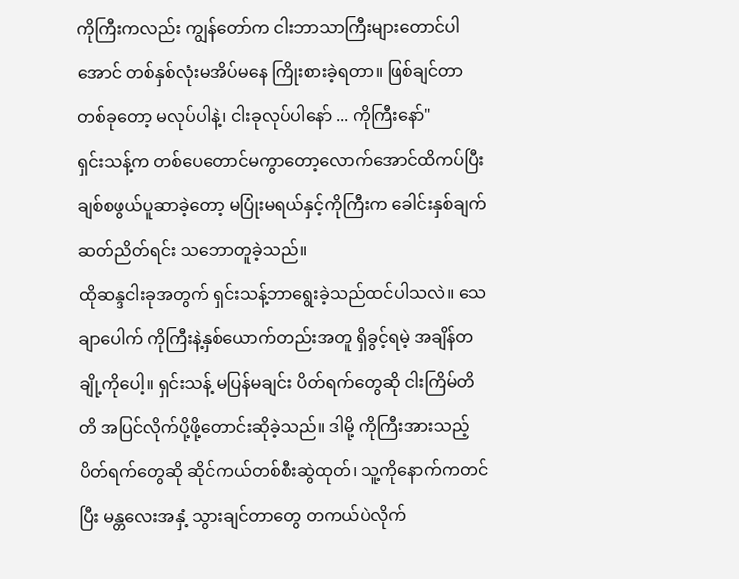ကိုကြီးကလည်း ကျွန်တော်က ငါးဘာသာကြီးများတောင်ပါအောင် တစ်နှစ်လုံးမအိပ်မနေ ကြိုးစားခဲ့ရတာ။ ဖြစ်ချင်တာတစ်ခုတော့ မလုပ်ပါနဲ့၊ ငါးခုလုပ်ပါနော် ... ကိုကြီးနော်"
ရှင်းသန့်က တစ်ပေတောင်မကွာတော့လောက်အောင်ထိကပ်ပြီး ချစ်စဖွယ်ပူဆာခဲ့တော့ မပြုံးမရယ်နှင့်ကိုကြီးက ခေါင်းနှစ်ချက်ဆတ်ညိတ်ရင်း သဘောတူခဲ့သည်။
ထိုဆန္ဒငါးခုအတွက် ရှင်းသန့်ဘာရွေးခဲ့သည်ထင်ပါသလဲ။ သေချာပေါက် ကိုကြီးနဲ့နှစ်ယောက်တည်းအတူ ရှိခွင့်ရမဲ့ အချိန်တချို့ကိုပေါ့။ ရှင်းသန့် မပြန်မချင်း ပိတ်ရက်တွေဆို ငါးကြိမ်တိတိ အပြင်လိုက်ပို့ဖို့တောင်းဆိုခဲ့သည်။ ဒါမို့ ကိုကြီးအားသည့် ပိတ်ရက်တွေဆို ဆိုင်ကယ်တစ်စီးဆွဲထုတ်၊ သူ့ကိုနောက်ကတင်ပြီး မန္တလေးအနှံ့ သွားချင်တာတွေ တကယ်ပဲလိုက်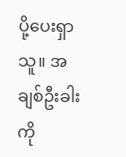ပို့ပေးရှာသူ။ အချစ်ဦးခါးကို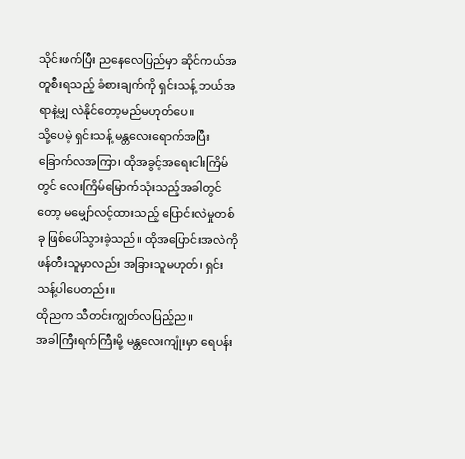သိုင်းဖက်ပြီး ညနေလေပြည်မှာ ဆိုင်ကယ်အတူစီးရသည့် ခံစားချက်ကို ရှင်းသန့် ဘယ်အရာနဲ့မျှ လဲနိုင်တော့မည်မဟုတ်ပေ။
သို့ပေမဲ့ ရှင်းသန့် မန္တလေးရောက်အပြီး ခြောက်လအကြာ၊ ထိုအခွင့်အရေးငါးကြိမ်တွင် လေးကြိမ်မြောက်သုံးသည့်အခါတွင်တော့ မမျှော်လင့်ထားသည့် ပြောင်းလဲမှုတစ်ခု ဖြစ်ပေါ်သွားခဲ့သည်။ ထိုအပြောင်းအလဲကို ဖန်တီးသူမှာလည်း အခြားသူမဟုတ်၊ ရှင်းသန့်ပါပေတည်း။
ထိုညက သီတင်းကျွတ်လပြည့်ည။
အခါကြီးရက်ကြီးမို့ မန္တလေးကျုံးမှာ ရေပန်း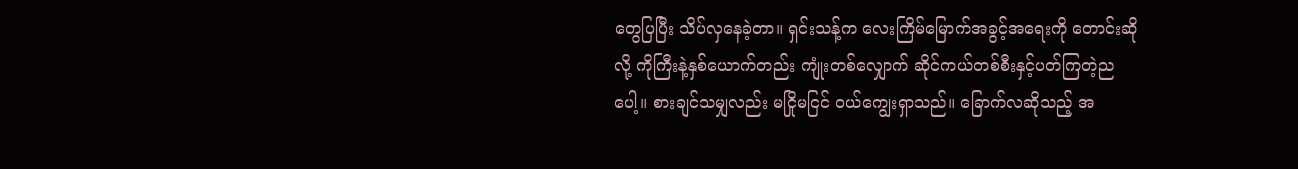တွေပြပြီး သိပ်လှနေခဲ့တာ။ ရှင်းသန့်က လေးကြိမ်မြောက်အခွင့်အရေးကို တောင်းဆိုလို့ ကိုကြီးနဲ့နှစ်ယောက်တည်း ကျုံးတစ်လျှောက် ဆိုင်ကယ်တစ်စီးနှင့်ပတ်ကြတဲ့ညပေါ့။ စားချင်သမျှလည်း မငြိုမငြင် ဝယ်ကျွေးရှာသည်။ ခြောက်လဆိုသည့် အ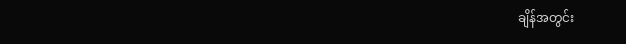ချိန်အတွင်း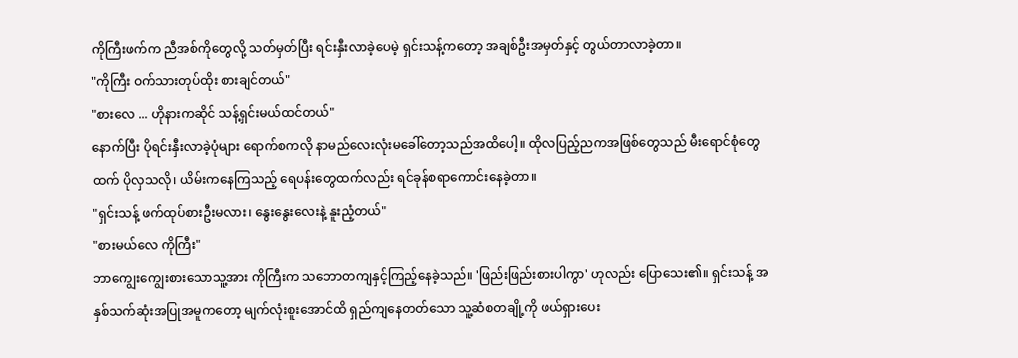ကိုကြီးဖက်က ညီအစ်ကိုတွေလို့ သတ်မှတ်ပြီး ရင်းနှီးလာခဲ့ပေမဲ့ ရှင်းသန့်ကတော့ အချစ်ဦးအမှတ်နှင့် တွယ်တာလာခဲ့တာ။
"ကိုကြီး ဝက်သားတုပ်ထိုး စားချင်တယ်"
"စားလေ ... ဟိုနားကဆိုင် သန့်ရှင်းမယ်ထင်တယ်"
နောက်ပြီး ပိုရင်းနှီးလာခဲ့ပုံများ ရောက်စကလို နာမည်လေးလုံးမခေါ်တော့သည်အထိပေါ့။ ထိုလပြည့်ညကအဖြစ်တွေသည် မီးရောင်စုံတွေထက် ပိုလှသလို၊ ယိမ်းကနေကြသည့် ရေပန်းတွေထက်လည်း ရင်ခုန်စရာကောင်းနေခဲ့တာ။
"ရှင်းသန့် ဖက်ထုပ်စားဦးမလား၊ နွေးနွေးလေးနဲ့ နူးညံ့တယ်"
"စားမယ်လေ ကိုကြီး"
ဘာကျွေးကျွေးစားသောသူ့အား ကိုကြီးက သဘောတကျနှင့်ကြည့်နေခဲ့သည်။ 'ဖြည်းဖြည်းစားပါကွာ' ဟုလည်း ပြောသေး၏။ ရှင်းသန့် အနှစ်သက်ဆုံးအပြုအမူကတော့ မျက်လုံးစူးအောင်ထိ ရှည်ကျနေတတ်သော သူ့ဆံစတချို့ကို ဖယ်ရှားပေး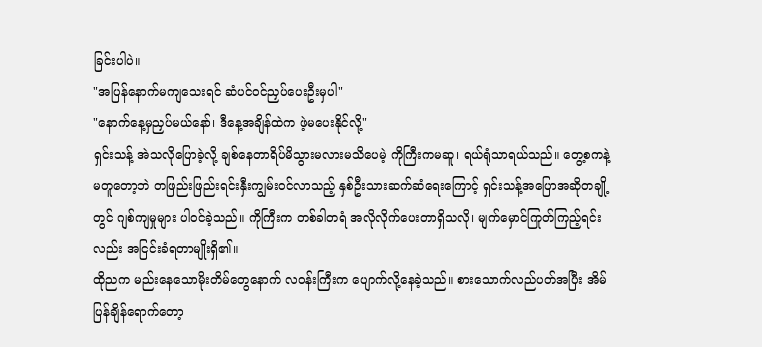ခြင်းပါပဲ။
"အပြန်နောက်မကျသေးရင် ဆံပင်ဝင်ညှပ်ပေးဦးမှပါ"
"နောက်နေ့မှညှပ်မယ်နော်၊ ဒီနေ့အချိန်ထဲက ဖဲ့မပေးနိုင်လို့"
ရှင်းသန့် အဲသလိုပြောခဲ့လို့ ချစ်နေတာရိပ်မိသွားမလားမသိပေမဲ့ ကိုကြီးကမဆူ၊ ရယ်ရုံသာရယ်သည်။ တွေ့စကနဲ့မတူတော့ဘဲ တဖြည်းဖြည်းရင်းနှီးကျွမ်းဝင်လာသည့် နှစ်ဦးသားဆက်ဆံရေးကြောင့် ရှင်းသန့်အပြောအဆိုတချို့တွင် ဂျစ်ကျမှုများ ပါဝင်ခဲ့သည်။ ကိုကြီးက တစ်ခါတရံ အလိုလိုက်ပေးတာရှိသလို၊ မျက်မှောင်ကြုတ်ကြည့်ရင်းလည်း အငြင်းခံရတာမျိုးရှိ၏။
ထိုညက မည်းနေသောမိုးတိမ်တွေနောက် လဝန်းကြီးက ပျောက်လို့နေခဲ့သည်။ စားသောက်လည်ပတ်အပြီး အိမ်ပြန်ချိန်ရောက်တော့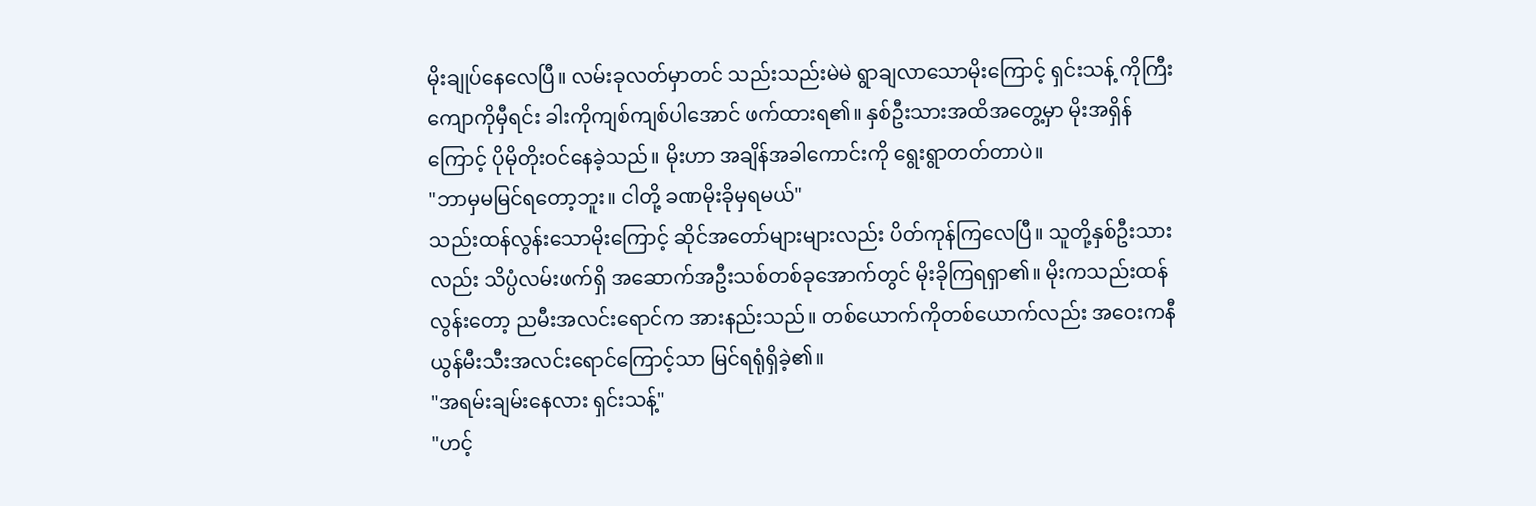မိုးချုပ်နေလေပြီ။ လမ်းခုလတ်မှာတင် သည်းသည်းမဲမဲ ရွာချလာသောမိုးကြောင့် ရှင်းသန့် ကိုကြီးကျောကိုမှီရင်း ခါးကိုကျစ်ကျစ်ပါအောင် ဖက်ထားရ၏။ နှစ်ဦးသားအထိအတွေ့မှာ မိုးအရှိန်ကြောင့် ပိုမိုတိုးဝင်နေခဲ့သည်။ မိုးဟာ အချိန်အခါကောင်းကို ရွေးရွာတတ်တာပဲ။
"ဘာမှမမြင်ရတော့ဘူး။ ငါတို့ ခဏမိုးခိုမှရမယ်"
သည်းထန်လွန်းသောမိုးကြောင့် ဆိုင်အတော်များများလည်း ပိတ်ကုန်ကြလေပြီ။ သူတို့နှစ်ဦးသားလည်း သိပ္ပံလမ်းဖက်ရှိ အဆောက်အဦးသစ်တစ်ခုအောက်တွင် မိုးခိုကြရရှာ၏။ မိုးကသည်းထန်လွန်းတော့ ညမီးအလင်းရောင်က အားနည်းသည်။ တစ်ယောက်ကိုတစ်ယောက်လည်း အဝေးကနီယွန်မီးသီးအလင်းရောင်ကြောင့်သာ မြင်ရရုံရှိခဲ့၏။
"အရမ်းချမ်းနေလား ရှင်းသန့်"
"ဟင့်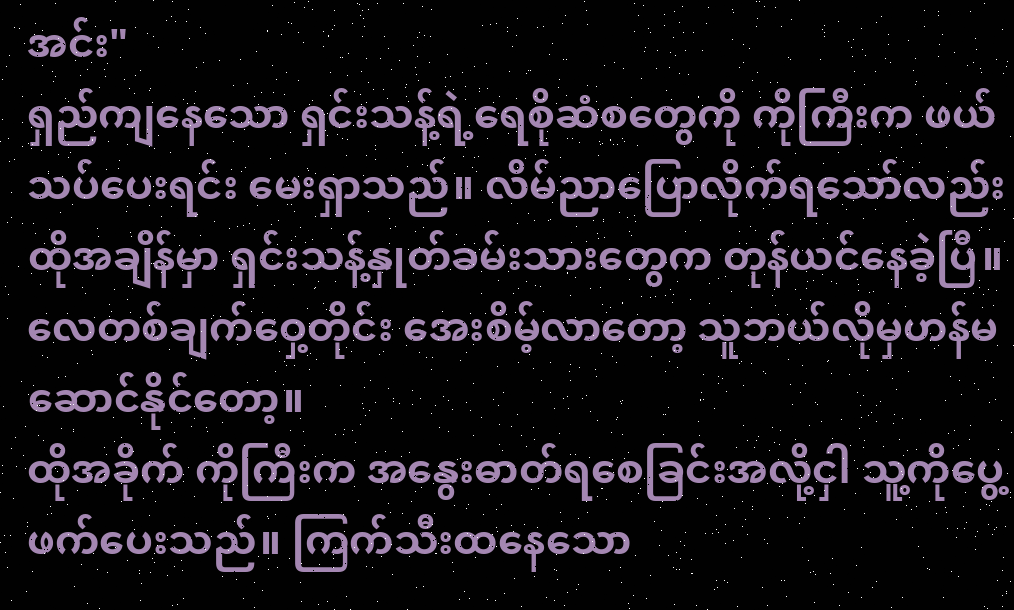အင်း"
ရှည်ကျနေသော ရှင်းသန့်ရဲ့ရေစိုဆံစတွေကို ကိုကြီးက ဖယ်သပ်ပေးရင်း မေးရှာသည်။ လိမ်ညာပြောလိုက်ရသော်လည်း ထိုအချိန်မှာ ရှင်းသန့်နှုတ်ခမ်းသားတွေက တုန်ယင်နေခဲ့ပြီ။ လေတစ်ချက်ဝှေ့တိုင်း အေးစိမ့်လာတော့ သူဘယ်လိုမှဟန်မဆောင်နိုင်တော့။
ထိုအခိုက် ကိုကြီးက အနွေးဓာတ်ရစေခြင်းအလို့ငှါ သူ့ကိုပွေ့ဖက်ပေးသည်။ ကြက်သီးထနေသော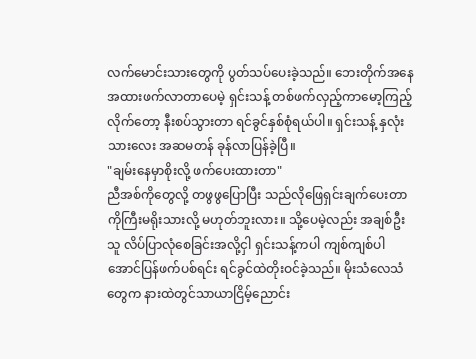လက်မောင်းသားတွေကို ပွတ်သပ်ပေးခဲ့သည်။ ဘေးတိုက်အနေအထားဖက်လာတာပေမဲ့ ရှင်းသန့် တစ်ဖက်လှည့်ကာမော့ကြည့်လိုက်တော့ နီးစပ်သွားတာ ရင်ခွင်နှစ်စုံရယ်ပါ။ ရှင်းသန့် နှလုံးသားလေး အဆမတန် ခုန်လာပြန်ခဲ့ပြီ။
"ချမ်းနေမှာစိုးလို့ ဖက်ပေးထားတာ"
ညီအစ်ကိုတွေလို့ တဖွဖွပြောပြီး သည်လိုဖြေရှင်းချက်ပေးတာ ကိုကြီးမရိုးသားလို့ မဟုတ်ဘူးလား။ သို့ပေမဲ့လည်း အချစ်ဦးသူ လိပ်ပြာလုံစေခြင်းအလို့ငှါ ရှင်းသန့်ကပါ ကျစ်ကျစ်ပါအောင်ပြန်ဖက်ပစ်ရင်း ရင်ခွင်ထဲတိုးဝင်ခဲ့သည်။ မိုးသံလေသံတွေက နားထဲတွင်သာယာငြိမ့်ညောင်း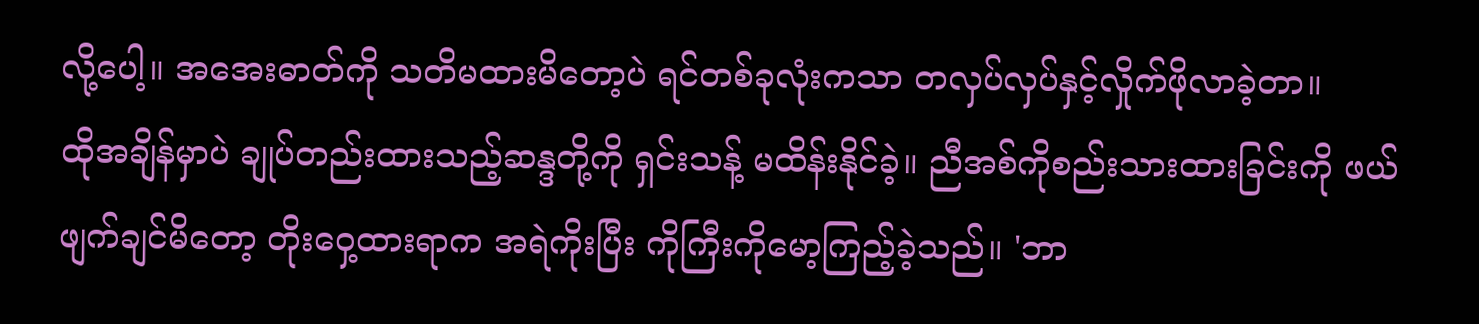လို့ပေါ့။ အအေးဓာတ်ကို သတိမထားမိတော့ပဲ ရင်တစ်ခုလုံးကသာ တလှပ်လှပ်နှင့်လှိုက်ဖိုလာခဲ့တာ။
ထိုအချိန်မှာပဲ ချုပ်တည်းထားသည့်ဆန္ဒတို့ကို ရှင်းသန့် မထိန်းနိုင်ခဲ့။ ညီအစ်ကိုစည်းသားထားခြင်းကို ဖယ်ဖျက်ချင်မိတော့ တိုးဝှေ့ထားရာက အရဲကိုးပြီး ကိုကြီးကိုမော့ကြည့်ခဲ့သည်။ 'ဘာ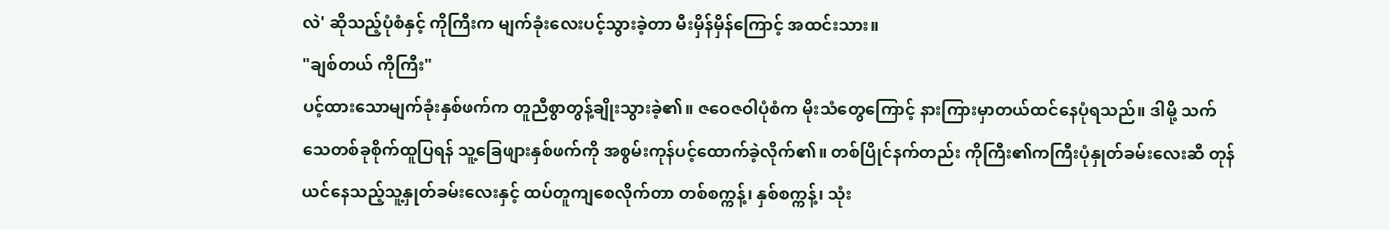လဲ' ဆိုသည့်ပုံစံနှင့် ကိုကြီးက မျက်ခုံးလေးပင့်သွားခဲ့တာ မီးမှိန်မှိန်ကြောင့် အထင်းသား။
"ချစ်တယ် ကိုကြီး"
ပင့်ထားသောမျက်ခုံးနှစ်ဖက်က တူညီစွာတွန့်ချိုးသွားခဲ့၏။ ဇဝေဇဝါပုံစံက မိုးသံတွေကြောင့် နားကြားမှာတယ်ထင်နေပုံရသည်။ ဒါမို့ သက်သေတစ်ခုစိုက်ထူပြရန် သူ့ခြေဖျားနှစ်ဖက်ကို အစွမ်းကုန်ပင့်ထောက်ခဲ့လိုက်၏။ တစ်ပြိုင်နက်တည်း ကိုကြီး၏ကကြီးပုံနှုတ်ခမ်းလေးဆီ တုန်ယင်နေသည့်သူ့နှုတ်ခမ်းလေးနှင့် ထပ်တူကျစေလိုက်တာ တစ်စက္ကန့်၊ နှစ်စက္ကန့်၊ သုံး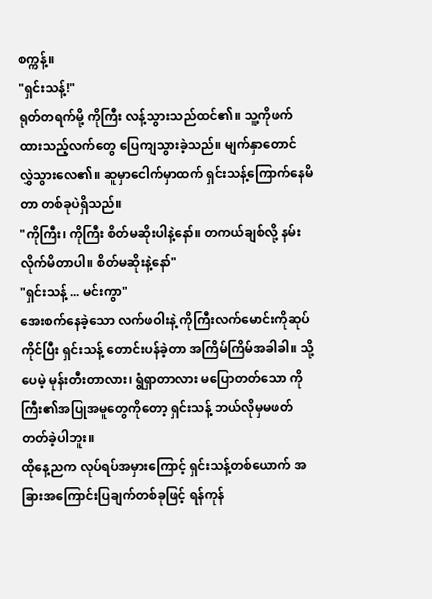စက္ကန့်။
"ရှင်းသန့်!"
ရုတ်တရက်မို့ ကိုကြီး လန့်သွားသည်ထင်၏။ သူ့ကိုဖက်ထားသည့်လက်တွေ ပြေကျသွားခဲ့သည်။ မျက်နှာတောင် လွှဲသွားလေ၏။ ဆူမှာငေါက်မှာထက် ရှင်းသန့်ကြောက်နေမိတာ တစ်ခုပဲရှိသည်။
"ကိုကြီး၊ ကိုကြီး စိတ်မဆိုးပါနဲ့နော်။ တကယ်ချစ်လို့ နမ်းလိုက်မိတာပါ။ စိတ်မဆိုးနဲ့နော်"
"ရှင်းသန့် ... မင်းကွာ"
အေးစက်နေခဲ့သော လက်ဖဝါးနဲ့ ကိုကြီးလက်မောင်းကိုဆုပ်ကိုင်ပြီး ရှင်းသန့် တောင်းပန်ခဲ့တာ အကြိမ်ကြိမ်အခါခါ။ သို့ပေမဲ့ မုန်းတီးတာလား၊ ရွံရှာတာလား မပြောတတ်သော ကိုကြီး၏အပြုအမူတွေကိုတော့ ရှင်းသန့် ဘယ်လိုမှမဖတ်တတ်ခဲ့ပါဘူး။
ထိုနေ့ညက လုပ်ရပ်အမှားကြောင့် ရှင်းသန့်တစ်ယောက် အခြားအကြောင်းပြချက်တစ်ခုဖြင့် ရန်ကုန်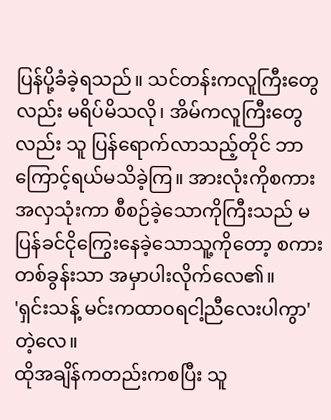ပြန်ပို့ခံခဲ့ရသည်။ သင်တန်းကလူကြီးတွေလည်း မရိပ်မိသလို၊ အိမ်ကလူကြီးတွေလည်း သူ ပြန်ရောက်လာသည့်တိုင် ဘာကြောင့်ရယ်မသိခဲ့ကြ။ အားလုံးကိုစကားအလှသုံးကာ စီစဉ်ခဲ့သောကိုကြီးသည် မပြန်ခင်ငိုကြွေးနေခဲ့သောသူ့ကိုတော့ စကားတစ်ခွန်းသာ အမှာပါးလိုက်လေ၏။
'ရှင်းသန့် မင်းကထာဝရငါ့ညီလေးပါကွာ' တဲ့လေ။
ထိုအချိန်ကတည်းကစပြီး သူ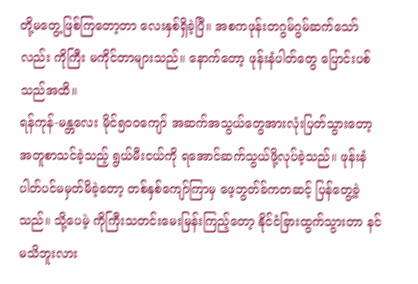တို့မတွေ့ဖြစ်ကြတော့တာ လေးနှစ်ရှိခဲ့ပြီ။ အစကဖုန်းတဂွမ်ဂွမ်ဆက်သော်လည်း ကိုကြီး မကိုင်တာများသည်။ နောက်တော့ ဖုန်းနံပါတ်တွေ ပြောင်းပစ်သည်အထိ။
ရန်ကုန်-မန္တလေး မိုင်၅၀၀ကျော် အဆက်အသွယ်တွေအားလုံးပြတ်သွားတော့ အတူစာသင်ခဲ့သည့် ရွယ်မီးငယ်ကို ရအောင်ဆက်သွယ်ဖို့လုပ်ခဲ့သည်။ ဖုန်းနံပါတ်ပင်မမှတ်မိခဲ့တော့ တစ်နှစ်ကျော်ကြာမှ ဖေ့ဘွတ်ခ်ကတဆင့် ပြန်တွေ့ခဲ့သည်။ သို့ပေမဲ့ ကိုကြီးသတင်းမေးမြန်းကြည့်တော့ နိုင်ငံခြားထွက်သွားတာ နင်မသိဘူးလား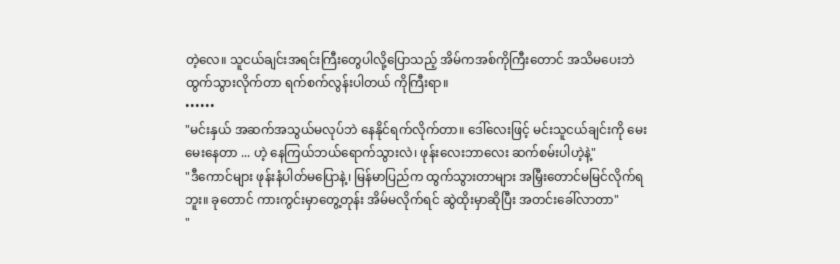တဲ့လေ။ သူငယ်ချင်းအရင်းကြီးတွေပါလို့ပြောသည့် အိမ်ကအစ်ကိုကြီးတောင် အသိမပေးဘဲထွက်သွားလိုက်တာ ရက်စက်လွန်းပါတယ် ကိုကြီးရာ။
••••••
"မင်းနှယ် အဆက်အသွယ်မလုပ်ဘဲ နေနိုင်ရက်လိုက်တာ။ ဒေါ်လေးဖြင့် မင်းသူငယ်ချင်းကို မေးမေးနေတာ ... ဟဲ့ နေကြယ်ဘယ်ရောက်သွားလဲ၊ ဖုန်းလေးဘာလေး ဆက်စမ်းပါဟဲ့နဲ့"
"ဒီကောင်များ ဖုန်းနံပါတ်မပြောနဲ့၊ မြန်မာပြည်က ထွက်သွားတာများ အမြှီးတောင်မမြင်လိုက်ရဘူး။ ခုတောင် ကားကွင်းမှာတွေ့တုန်း အိမ်မလိုက်ရင် ဆွဲထိုးမှာဆိုပြီး အတင်းခေါ်လာတာ"
"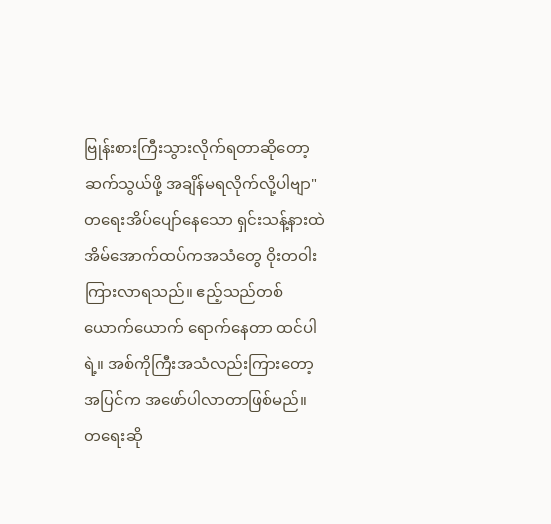ဗြုန်းစားကြီးသွားလိုက်ရတာဆိုတော့ ဆက်သွယ်ဖို့ အချိန်မရလိုက်လို့ပါဗျာ"
တရေးအိပ်ပျော်နေသော ရှင်းသန့်နားထဲ အိမ်အောက်ထပ်ကအသံတွေ ဝိုးတဝါးကြားလာရသည်။ ဧည့်သည်တစ်ယောက်ယောက် ရောက်နေတာ ထင်ပါရဲ့။ အစ်ကိုကြီးအသံလည်းကြားတော့ အပြင်က အဖော်ပါလာတာဖြစ်မည်။
တရေးဆို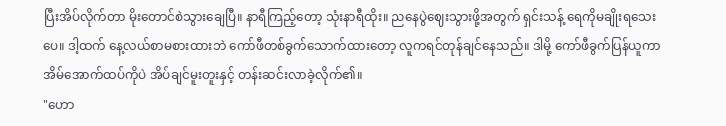ပြီးအိပ်လိုက်တာ မိုးတောင်စဲသွားချေပြီ။ နာရီကြည့်တော့ သုံးနာရီထိုး။ ညနေပွဲဈေးသွားဖို့အတွက် ရှင်းသန့် ရေကိုမချိုးရသေးပေ။ ဒါ့ထက် နေ့လယ်စာမစားထားဘဲ ကော်ဖီတစ်ခွက်သောက်ထားတော့ လူကရင်တုန်ချင်နေသည်။ ဒါမို့ ကော်ဖီခွက်ပြန်ယူကာ အိမ်အောက်ထပ်ကိုပဲ အိပ်ချင်မူးတူးနှင့် တန်းဆင်းလာခဲ့လိုက်၏။
"ဟော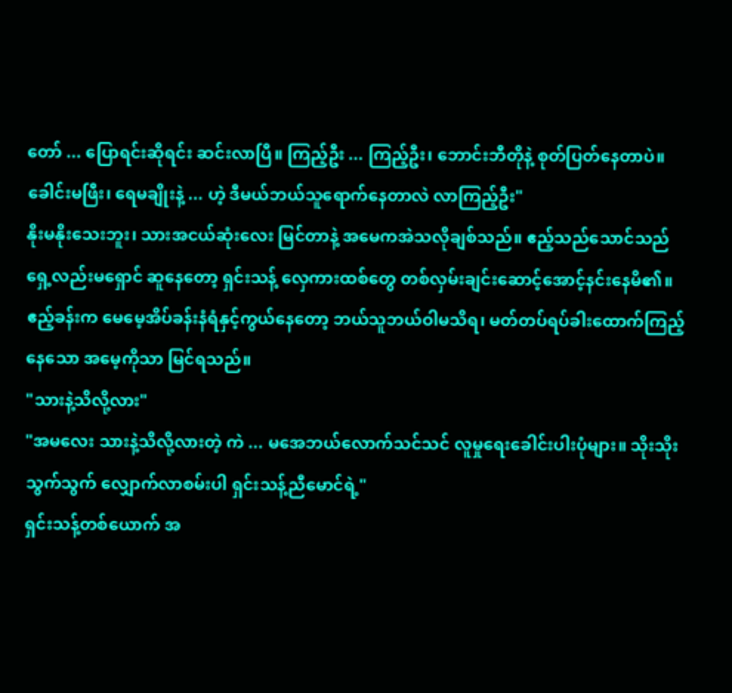တော် ... ပြောရင်းဆိုရင်း ဆင်းလာပြီ။ ကြည့်ဦး ... ကြည့်ဦး၊ ဘောင်းဘီတိုနဲ့ စုတ်ပြတ်နေတာပဲ။ ခေါင်းမဖြီး၊ ရေမချိုးနဲ့ ... ဟဲ့ ဒီမယ်ဘယ်သူရောက်နေတာလဲ လာကြည့်ဦး"
နိုးမနိုးသေးဘူး၊ သားအငယ်ဆုံးလေး မြင်တာနဲ့ အမေကအဲသလိုချစ်သည်။ ဧည့်သည်သောင်သည်ရှေ့လည်းမရှောင် ဆူနေတော့ ရှင်းသန့် လှေကားထစ်တွေ တစ်လှမ်းချင်းဆောင့်အောင့်နင်းနေမိ၏။ ဧည့်ခန်းက မေမေ့အိပ်ခန်းနံရံနှင့်ကွယ်နေတော့ ဘယ်သူဘယ်ဝါမသိရ၊ မတ်တပ်ရပ်ခါးထောက်ကြည့်နေသော အမေ့ကိုသာ မြင်ရသည်။
"သားနဲ့သိလို့လား"
"အမလေး သားနဲ့သိလို့လားတဲ့ ကဲ ... မအေဘယ်လောက်သင်သင် လူမှုရေးခေါင်းပါးပုံများ။ သိုးသိုးသွက်သွက် လျှောက်လာစမ်းပါ ရှင်းသန့်ညီမောင်ရဲ့"
ရှင်းသန့်တစ်ယောက် အ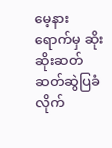မေ့နားရောက်မှ ဆိုးဆိုးဆတ်ဆတ်ဆွဲပြခံလိုက်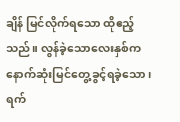ချိန် မြင်လိုက်ရသော ထိုဧည့်သည်။ လွန်ခဲ့သောလေးနှစ်က နောက်ဆုံးမြင်တွေ့ခွင့်ရခဲ့သော၊ ရက်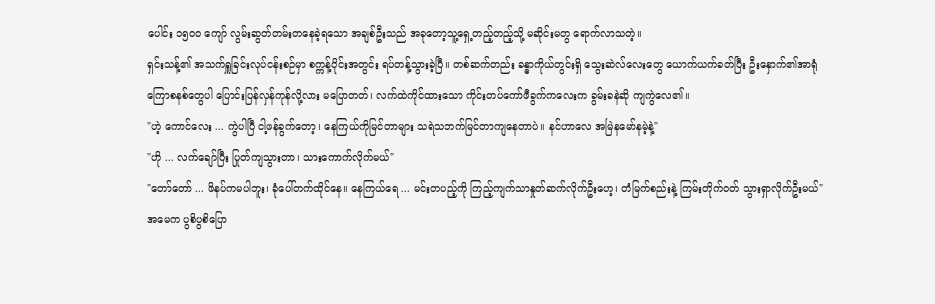ပေါင်း ၁၅၀၀ ကျော် လွမ်းဆွတ်တမ်းတနေခဲ့ရသော အချစ်ဦးသည် အခုတော့သူ့ရှေ့တည့်တည့်သို့ မဆိုင်းမတွ ရောက်လာသတဲ့။
ရှင်းသန့်၏ အသက်ရှူခြင်းလုပ်ငန်းစဉ်မှာ စက္ကန့်ပိုင်းအတွင်း ရပ်တန့်သွားခဲ့ပြီ။ တစ်ဆက်တည်း ခန္ဓာကိုယ်တွင်းရှိ သွေးဆဲလ်လေးတွေ ယောက်ယက်ခတ်ပြီး ဦးနှောက်၏အာရုံကြောစနစ်တွေပါ ပြောင်းပြန်လှန်ကုန်လို့လား မပြောတတ်၊ လက်ထဲကိုင်ထားသော ကိုင်းတပ်ကော်ဖီခွက်ကလေးက ခွမ်းခနဲဆို ကျကွဲလေ၏။
"ဟဲ့ ကောင်လေး ... ကွဲပါပြီ ငါ့ဖန်ခွက်တော့၊ နေကြယ်ကိုမြင်တာများ သရဲသဘက်မြင်တာကျနေတာပဲ။ နင်ဟာလေ အမြဲနမော်နမဲ့နဲ့"
"ဟို ... လက်ချော်ပြီး ပြုတ်ကျသွားတာ၊ သားကောက်လိုက်မယ်"
"တော်တော် ... ဖိနပ်ကမပါဘူး၊ ခုံပေါ်တက်ထိုင်နေ။ နေကြယ်ရေ ... မင်းတပည့်ကို ကြည့်ကျက်သာနှုတ်ဆက်လိုက်ဦးဟေ့၊ တံမြက်စည်းနဲ့ ကြမ်းတိုက်ဝတ် သွားရှာလိုက်ဦးမယ်"
အမေက ပွစိပွစိပြော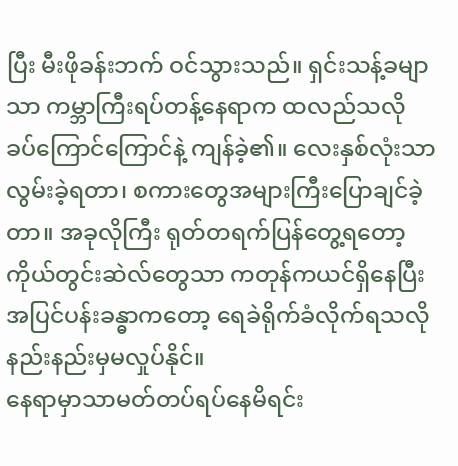ပြီး မီးဖိုခန်းဘက် ဝင်သွားသည်။ ရှင်းသန့်ခမျာသာ ကမ္ဘာကြီးရပ်တန့်နေရာက ထလည်သလို ခပ်ကြောင်ကြောင်နဲ့ ကျန်ခဲ့၏။ လေးနှစ်လုံးသာ လွမ်းခဲ့ရတာ၊ စကားတွေအများကြီးပြောချင်ခဲ့တာ။ အခုလိုကြီး ရုတ်တရက်ပြန်တွေ့ရတော့ ကိုယ်တွင်းဆဲလ်တွေသာ ကတုန်ကယင်ရှိနေပြီး အပြင်ပန်းခန္ဓာကတော့ ရေခဲရိုက်ခံလိုက်ရသလို နည်းနည်းမှမလှုပ်နိုင်။
နေရာမှာသာမတ်တပ်ရပ်နေမိရင်း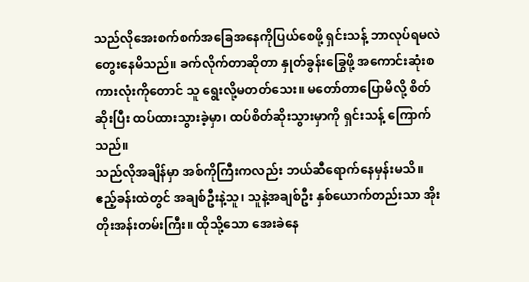သည်လိုအေးစက်စက်အခြေအနေကိုပြယ်စေဖို့ ရှင်းသန့် ဘာလုပ်ရမလဲ တွေးနေမိသည်။ ခက်လိုက်တာဆိုတာ နှုတ်ခွန်းခြွေဖို့ အကောင်းဆုံးစကားလုံးကိုတောင် သူ ရွေးလို့မတတ်သေး။ မတော်တာပြောမိလို့ စိတ်ဆိုးပြီး ထပ်ထားသွားခဲ့မှာ၊ ထပ်စိတ်ဆိုးသွားမှာကို ရှင်းသန့် ကြောက်သည်။
သည်လိုအချိန်မှာ အစ်ကိုကြီးကလည်း ဘယ်ဆီရောက်နေမှန်းမသိ။ ဧည့်ခန်းထဲတွင် အချစ်ဦးနဲ့သူ၊ သူနဲ့အချစ်ဦး နှစ်ယောက်တည်းသာ အိုးတိုးအန်းတမ်းကြီး။ ထိုသို့သော အေးခဲနေ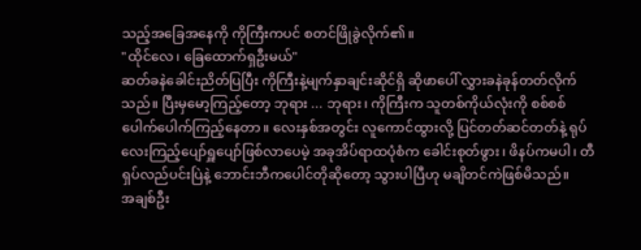သည့်အခြေအနေကို ကိုကြီးကပင် စတင်ဖြိုခွဲလိုက်၏။
"ထိုင်လေ၊ ခြေထောက်ရှဦးမယ်"
ဆတ်ခနဲခေါင်းညိတ်ပြပြီး ကိုကြီးနဲ့မျက်နှာချင်းဆိုင်ရှိ ဆိုဖာပေါ် လွှားခနဲခုန်တတ်လိုက်သည်။ ပြီးမှမော့ကြည့်တော့ ဘုရား ... ဘုရား၊ ကိုကြီးက သူတစ်ကိုယ်လုံးကို စစ်စစ်ပေါက်ပေါက်ကြည့်နေတာ။ လေးနှစ်အတွင်း လူကောင်ထွားလို့ ပြင်တတ်ဆင်တတ်နဲ့ ရုပ်လေးကြည့်ပျော်ရှူပျော်ဖြစ်လာပေမဲ့ အခုအိပ်ရာထပုံစံက ခေါင်းစုတ်ဖွား၊ ဖိနပ်ကမပါ၊ တီရှပ်လည်ပင်းပြဲနဲ့ ဘောင်းဘီကပေါင်တိုဆိုတော့ သွားပါပြီဟု မချိတင်ကဲဖြစ်မိသည်။
အချစ်ဦး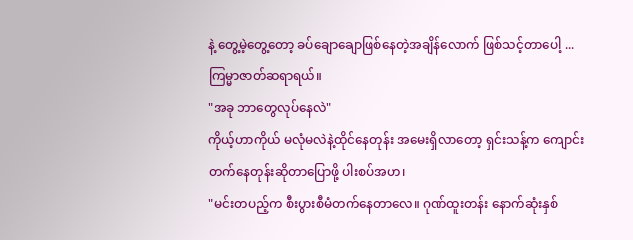နဲ့ တွေ့မဲ့တွေ့တော့ ခပ်ချောချောဖြစ်နေတဲ့အချိန်လောက် ဖြစ်သင့်တာပေါ့ ... ကြမ္မာဇာတ်ဆရာရယ်။
"အခု ဘာတွေလုပ်နေလဲ"
ကိုယ့်ဟာကိုယ် မလုံမလဲနဲ့ထိုင်နေတုန်း အမေးရှိလာတော့ ရှင်းသန့်က ကျောင်းတက်နေတုန်းဆိုတာပြောဖို့ ပါးစပ်အဟ၊
"မင်းတပည့်က စီးပွားစီမံတက်နေတာလေ။ ဂုဏ်ထူးတန်း နောက်ဆုံးနှစ်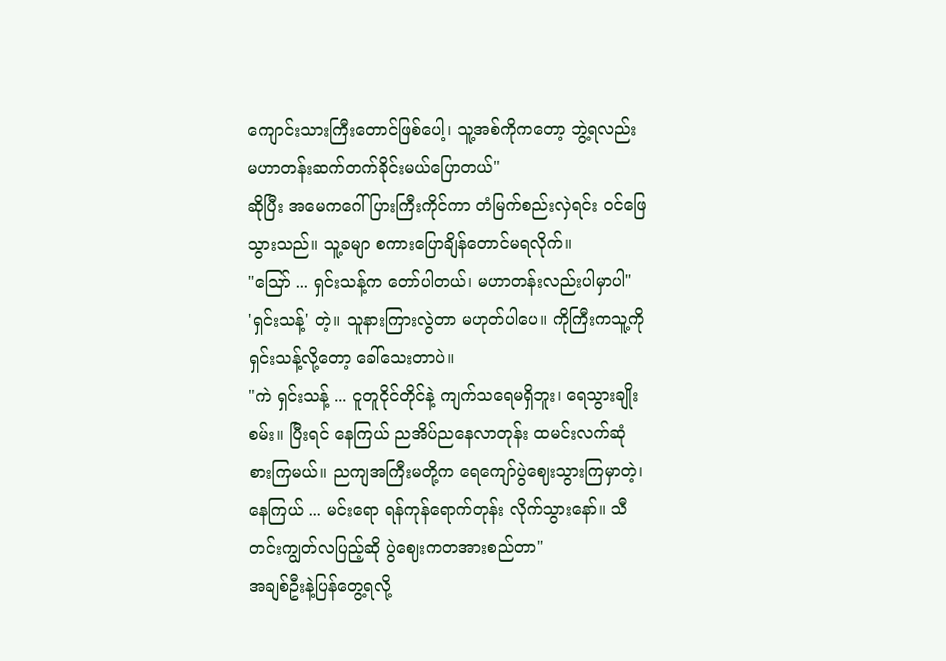ကျောင်းသားကြီးတောင်ဖြစ်ပေါ့၊ သူ့အစ်ကိုကတော့ ဘွဲ့ရလည်း မဟာတန်းဆက်တက်ခိုင်းမယ်ပြောတယ်"
ဆိုပြီး အမေကဂေါ်ပြားကြီးကိုင်ကာ တံမြက်စည်းလှဲရင်း ဝင်ဖြေသွားသည်။ သူ့ခမျာ စကားပြောချိန်တောင်မရလိုက်။
"ဪ ... ရှင်းသန့်က တော်ပါတယ်၊ မဟာတန်းလည်းပါမှာပါ"
'ရှင်းသန့်' တဲ့။ သူနားကြားလွဲတာ မဟုတ်ပါပေ။ ကိုကြီးကသူ့ကို ရှင်းသန့်လို့တော့ ခေါ်သေးတာပဲ။
"ကဲ ရှင်းသန့် ... ငူတူငိုင်တိုင်နဲ့ ကျက်သရေမရှိဘူး၊ ရေသွားချိုးစမ်း။ ပြီးရင် နေကြယ် ညအိပ်ညနေလာတုန်း ထမင်းလက်ဆုံစားကြမယ်။ ညကျအကြီးမတို့က ရေကျော်ပွဲဈေးသွားကြမှာတဲ့၊ နေကြယ် ... မင်းရော ရန်ကုန်ရောက်တုန်း လိုက်သွားနော်။ သီတင်းကျွတ်လပြည့်ဆို ပွဲဈေးကတအားစည်တာ"
အချစ်ဦးနဲ့ပြန်တွေ့ရလို့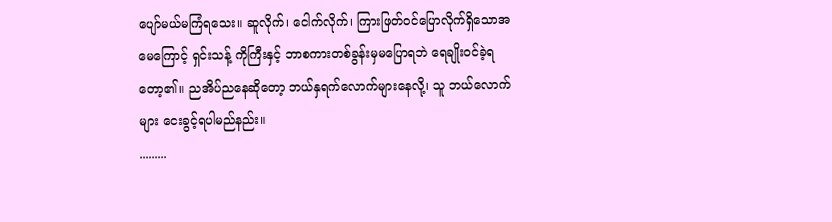ပျော်မယ်မကြံရသေး။ ဆူလိုက်၊ ငေါက်လိုက်၊ ကြားဖြတ်ဝင်ပြောလိုက်ရှိသောအမေကြောင့် ရှင်းသန့် ကိုကြီးနှင့် ဘာစကားတစ်ခွန်းမှမပြောရဘဲ ရေချိုးဝင်ခဲ့ရတော့၏။ ညအိပ်ညနေဆိုတော့ ဘယ်နှရက်လောက်များနေလို့၊ သူ ဘယ်လောက်များ ငေးခွင့်ရပါမည်နည်း။
.........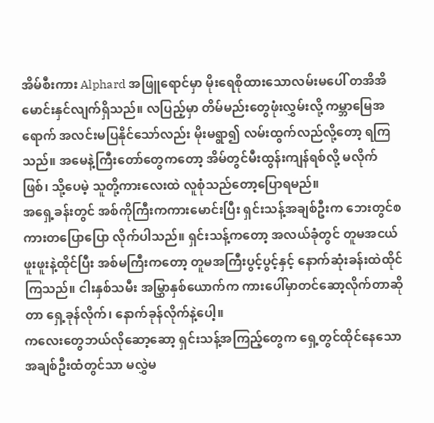အိမ်စီးကား Alphard အဖြူရောင်မှာ မိုးရေစိုထားသောလမ်းမပေါ် တအိအိမောင်းနှင်လျက်ရှိသည်။ လပြည့်မှာ တိမ်မည်းတွေဖုံးလွှမ်းလို့ ကမ္ဘာမြေအရောက် အလင်းမပြနိုင်သော်လည်း မိုးမရွာ၍ လမ်းထွက်လည်လို့တော့ ရကြသည်။ အမေနဲ့ကြီးတော်တွေကတော့ အိမ်တွင်မီးထွန်းကျန်ရစ်လို့ မလိုက်ဖြစ်၊ သို့ပေမဲ့ သူတို့ကားလေးထဲ လူစုံသည်တော့ပြောရမည်။
အရှေ့ခန်းတွင် အစ်ကိုကြီးကကားမောင်းပြီး ရှင်းသန့်အချစ်ဦးက ဘေးတွင်စကားတပြောပြော လိုက်ပါသည်။ ရှင်းသန့်ကတော့ အလယ်ခုံတွင် တူမအငယ်ဖူးဖူးနဲ့ထိုင်ပြီး အစ်မကြီးကတော့ တူမအကြီးပွင့်ပွင့်နှင့် နောက်ဆုံးခန်းထဲထိုင်ကြသည်။ ငါးနှစ်သမီး အမြွှာနှစ်ယောက်က ကားပေါ်မှာတင်ဆော့လိုက်တာဆိုတာ ရှေ့ခုန်လိုက်၊ နောက်ခုန်လိုက်နဲ့ပေါ့။
ကလေးတွေဘယ်လိုဆော့ဆော့ ရှင်းသန့်အကြည့်တွေက ရှေ့တွင်ထိုင်နေသော အချစ်ဦးထံတွင်သာ မလွှဲမ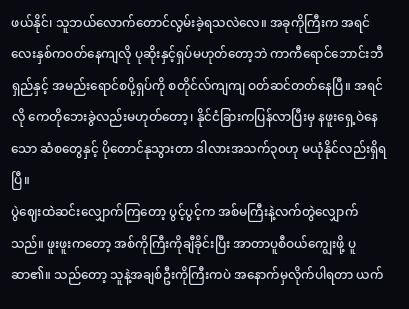ဖယ်နိုင်၊ သူဘယ်လောက်တောင်လွမ်းခဲ့ရသလဲလေ။ အခုကိုကြီးက အရင်လေးနှစ်ကဝတ်နေကျလို ပုဆိုးနှင့်ရှပ်မဟုတ်တော့ဘဲ ကာကီရောင်ဘောင်းဘီရှည်နှင့် အမည်းရောင်စပို့ရှပ်ကို စတိုင်လ်ကျကျ ဝတ်ဆင်တတ်နေပြီ။ အရင်လို ကေတိုဘေးခွဲလည်းမဟုတ်တော့၊ နိုင်ငံခြားကပြန်လာပြီးမှ နဖူးရှေ့ဝဲနေသော ဆံစတွေနှင့် ပိုတောင်နုသွားတာ ဒါလားအသက်၃၀ဟု မယုံနိုင်လည်းရှိရပြီ။
ပွဲဈေးထဲဆင်းလျှောက်ကြတော့ ပွင့်ပွင့်က အစ်မကြီးနဲ့လက်တွဲလျှောက်သည်။ ဖူးဖူးကတော့ အစ်ကိုကြီးကိုချီခိုင်းပြီး အာတာပူစီဝယ်ကျွေးဖို့ ပူဆာ၏။ သည်တော့ သူနဲ့အချစ်ဦးကိုကြီးကပဲ အနောက်မှလိုက်ပါရတာ ယက်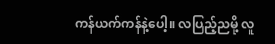ကန်ယက်ကန်နဲ့ပေါ့။ လပြည့်ညမို့ လူ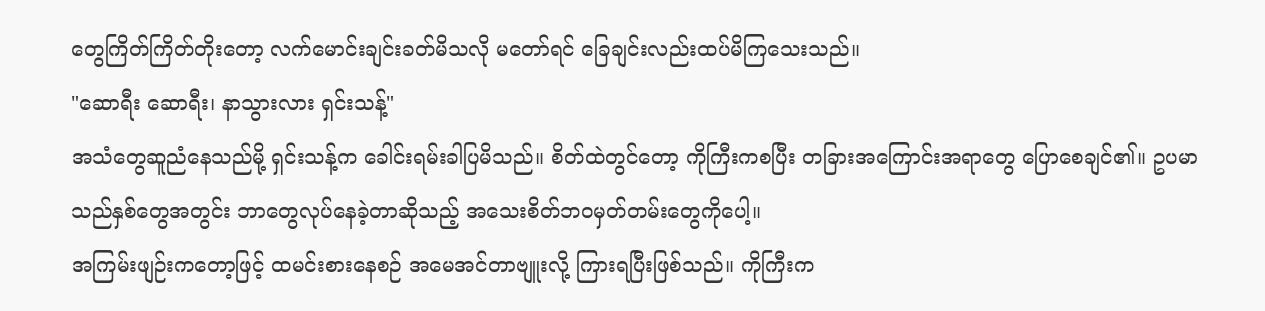တွေကြိတ်ကြိတ်တိုးတော့ လက်မောင်းချင်းခတ်မိသလို မတော်ရင် ခြေချင်းလည်းထပ်မိကြသေးသည်။
"ဆောရီး ဆောရီး၊ နာသွားလား ရှင်းသန့်"
အသံတွေဆူညံနေသည်မို့ ရှင်းသန့်က ခေါင်းရမ်းခါပြမိသည်။ စိတ်ထဲတွင်တော့ ကိုကြီးကစပြီး တခြားအကြောင်းအရာတွေ ပြောစေချင်၏။ ဥပမာ သည်နှစ်တွေအတွင်း ဘာတွေလုပ်နေခဲ့တာဆိုသည့် အသေးစိတ်ဘဝမှတ်တမ်းတွေကိုပေါ့။
အကြမ်းဖျဉ်းကတော့ဖြင့် ထမင်းစားနေစဉ် အမေအင်တာဗျူးလို့ ကြားရပြီးဖြစ်သည်။ ကိုကြီးက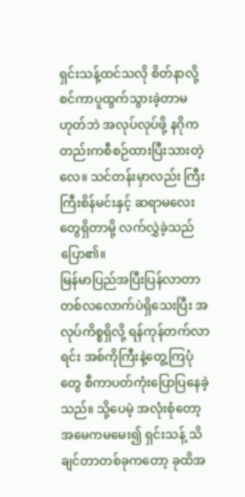ရှင်းသန့်ထင်သလို စိတ်နာလို့ စင်ကာပူထွက်သွားခဲ့တာမဟုတ်ဘဲ အလုပ်လုပ်ဖို့ နဂိုကတည်းကစီစဉ်ထားပြီးသားတဲ့လေ။ သင်တန်းမှာလည်း ကြီးကြီးစိန်မင်းနှင့် ဆရာမလေးတွေရှိတာမို့ လက်လွှဲခဲ့သည်ပြော၏။
မြန်မာပြည်အပြီးပြန်လာတာ တစ်လလောက်ပဲရှိသေးပြီး အလုပ်ကိစ္စရှိလို့ ရန်ကုန်တက်လာရင်း အစ်ကိုကြီးနဲ့တွေ့ကြပုံတွေ စီကာပတ်ကုံးပြောပြနေခဲ့သည်။ သို့ပေမဲ့ အလုံးစုံတော့ အမေကမမေး၍ ရှင်းသန့် သိချင်တာတစ်ခုကတော့ ခုထိအ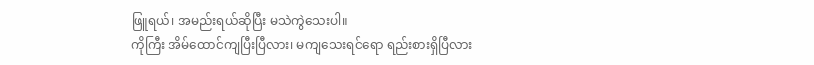ဖြူရယ်၊ အမည်းရယ်ဆိုပြီး မသဲကွဲသေးပါ။
ကိုကြီး အိမ်ထောင်ကျပြီးပြီလား၊ မကျသေးရင်ရော ရည်းစားရှိပြီလား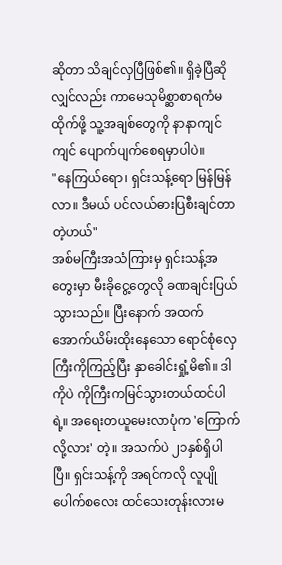ဆိုတာ သိချင်လှပြီဖြစ်၏။ ရှိခဲ့ပြီဆိုလျှင်လည်း ကာမေသုမိစ္ဆာစာရကံမထိုက်ဖို့ သူ့အချစ်တွေကို နာနာကျင်ကျင် ပျောက်ပျက်စေရမှာပါပဲ။
"နေကြယ်ရော၊ ရှင်းသန့်ရော မြန်မြန်လာ။ ဒီမယ် ပင်လယ်ဓားပြစီးချင်တာတဲ့ဟယ်"
အစ်မကြီးအသံကြားမှ ရှင်းသန့်အတွေးမှာ မီးခိုငွေ့တွေလို ခဏချင်းပြယ်သွားသည်။ ပြီးနောက် အထက်အောက်ယိမ်းထိုးနေသော ရောင်စုံလှေကြီးကိုကြည့်ပြီး နှာခေါင်းရှုံ့မိ၏။ ဒါကိုပဲ ကိုကြီးကမြင်သွားတယ်ထင်ပါရဲ့။ အရေးတယူမေးလာပုံက 'ကြောက်လို့လား' တဲ့။ အသက်ပဲ ၂၁နှစ်ရှိပါပြီ။ ရှင်းသန့်ကို အရင်ကလို လူပျိုပေါက်စလေး ထင်သေးတုန်းလားမ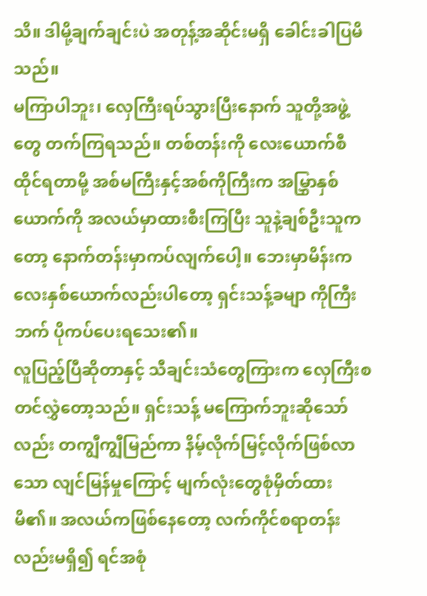သိ။ ဒါမို့ချက်ချင်းပဲ အတုန့်အဆိုင်းမရှိ ခေါင်းခါပြမိသည်။
မကြာပါဘူး၊ လှေကြီးရပ်သွားပြီးနောက် သူတို့အဖွဲ့တွေ တက်ကြရသည်။ တစ်တန်းကို လေးယောက်စီထိုင်ရတာမို့ အစ်မကြီးနှင့်အစ်ကိုကြီးက အမြွှာနှစ်ယောက်ကို အလယ်မှာထားစီးကြပြီး သူနဲ့ချစ်ဦးသူကတော့ နောက်တန်းမှာကပ်လျက်ပေါ့။ ဘေးမှာမိန်းကလေးနှစ်ယောက်လည်းပါတော့ ရှင်းသန့်ခမျာ ကိုကြီးဘက် ပိုကပ်ပေးရသေး၏။
လူပြည့်ပြီဆိုတာနှင့် သီချင်းသံတွေကြားက လှေကြီးစတင်လွှဲတော့သည်။ ရှင်းသန့် မကြောက်ဘူးဆိုသော်လည်း တကျွီကျွီမြည်ကာ နိမ့်လိုက်မြင့်လိုက်ဖြစ်လာသော လျင်မြန်မှုကြောင့် မျက်လုံးတွေစုံမှိတ်ထားမိ၏။ အလယ်ကဖြစ်နေတော့ လက်ကိုင်စရာတန်းလည်းမရှိ၍ ရင်အစုံ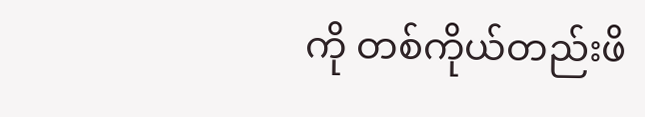ကို တစ်ကိုယ်တည်းဖိ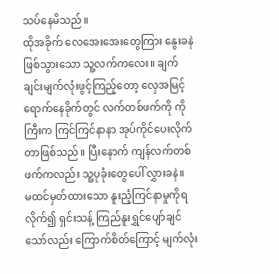သပ်နေမိသည်။
ထိုအခိုက် လေအေးအေးတွေကြား နွေးခနဲဖြစ်သွားသော သူ့လက်ကလေး။ ချက်ချင်းမျက်လုံးဖွင့်ကြည့်တော့ လှေအမြင့်ရောက်နေခိုက်တွင် လက်တစ်ဖက်ကို ကိုကြီးက ကြင်ကြင်နာနာ အုပ်ကိုင်ပေးလိုက်တာဖြစ်သည်။ ပြီးနောက် ကျန်လက်တစ်ဖက်ကလည်း သူ့ပုခုံးတွေပေါ် လွှားခနဲ။
မထင်မှတ်ထားသော နူးညံ့ကြင်နာမှုကိုရလိုက်၍ ရှင်းသန့် ကြည်နူးရွှင်ပျော်ချင်သော်လည်း ကြောက်စိတ်ကြောင့် မျက်လုံး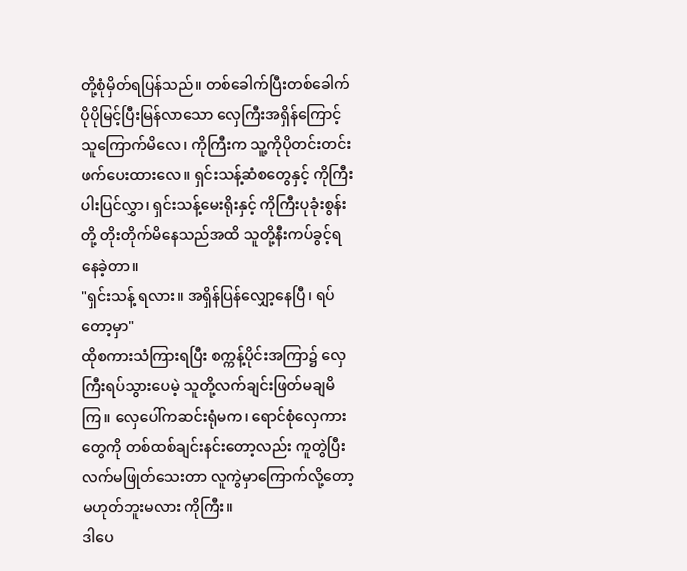တို့စုံမှိတ်ရပြန်သည်။ တစ်ခေါက်ပြီးတစ်ခေါက် ပိုပိုမြင့်ပြီးမြန်လာသော လှေကြီးအရှိန်ကြောင့် သူကြောက်မိလေ၊ ကိုကြီးက သူ့ကိုပိုတင်းတင်းဖက်ပေးထားလေ။ ရှင်းသန့်ဆံစတွေနှင့် ကိုကြီးပါးပြင်လွှာ၊ ရှင်းသန့်မေးရိုးနှင့် ကိုကြီးပုခုံးစွန်းတို့ တိုးတိုက်မိနေသည်အထိ သူတို့နီးကပ်ခွင့်ရနေခဲ့တာ။
"ရှင်းသန့် ရလား။ အရှိန်ပြန်လျှော့နေပြီ၊ ရပ်တော့မှာ"
ထိုစကားသံကြားရပြီး စက္ကန့်ပိုင်းအကြာ၌ လှေကြီးရပ်သွားပေမဲ့ သူတို့လက်ချင်းဖြတ်မချမိကြ။ လှေပေါ်ကဆင်းရုံမက၊ ရောင်စုံလှေကားတွေကို တစ်ထစ်ချင်းနင်းတော့လည်း ကူတွဲပြီးလက်မဖြုတ်သေးတာ လူကွဲမှာကြောက်လို့တော့ မဟုတ်ဘူးမလား ကိုကြီး။
ဒါပေ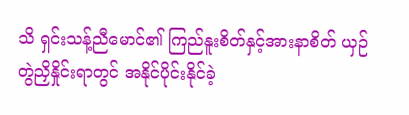သိ ရှင်းသန့်ညီမောင်၏ ကြည်နူးစိတ်နှင့်အားနာစိတ် ယှဉ်တွဲညှိနှိုင်းရာတွင် အနိုင်ပိုင်းနိုင်ခဲ့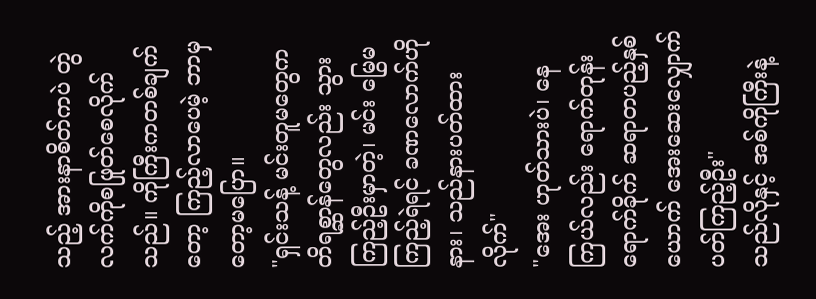သည့် အားနာစိတ်ကပဲ တွဲလက်ကိုစဖြုတ်စေလိုက်သည်။ ကိုကြီးကတစ်ချက်တော့ ကြည့်လာပေမဲ့ ဘာမှတော့မပြော။
"ရှင်းသန့် မင်းတူမတွေက တိရစ္ဆာန်တွေလည်း သွားကြည့်ဦးမှာတဲ့၊ မင်း မြွေမကြည့်ရဲရင် ခဏလောက်ဟိုနား၊ သည်နားပတ်ထားလိုက်"
"အေး ဟုတ်သားပဲ၊ နေကြယ်လည်း ရောက်တုန်းရောက်ခိုက် ဆရာတပည့်နှစ်ယောက် အေးဆေးလျှောက်ပတ်ကြည့်ဦး"
သည်လိုနှင့် အစ်ကိုကြီးနဲ့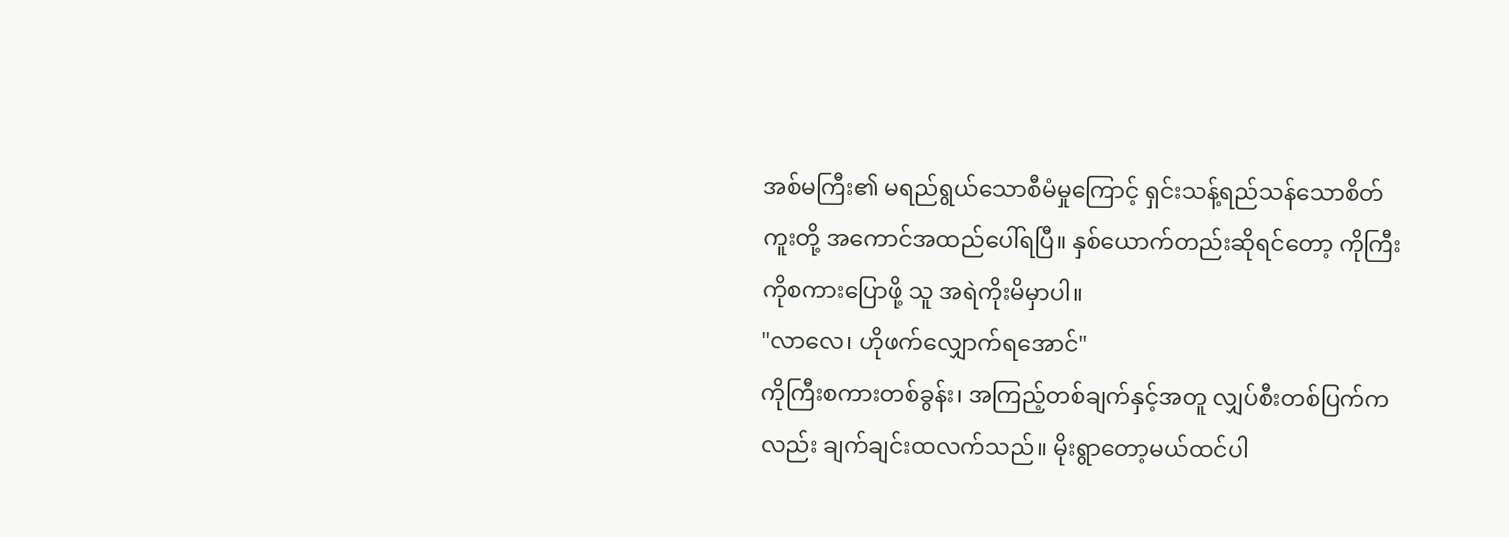အစ်မကြီး၏ မရည်ရွယ်သောစီမံမှုကြောင့် ရှင်းသန့်ရည်သန်သောစိတ်ကူးတို့ အကောင်အထည်ပေါ်ရပြီ။ နှစ်ယောက်တည်းဆိုရင်တော့ ကိုကြီးကိုစကားပြောဖို့ သူ အရဲကိုးမိမှာပါ။
"လာလေ၊ ဟိုဖက်လျှောက်ရအောင်"
ကိုကြီးစကားတစ်ခွန်း၊ အကြည့်တစ်ချက်နှင့်အတူ လျှပ်စီးတစ်ပြက်ကလည်း ချက်ချင်းထလက်သည်။ မိုးရွာတော့မယ်ထင်ပါ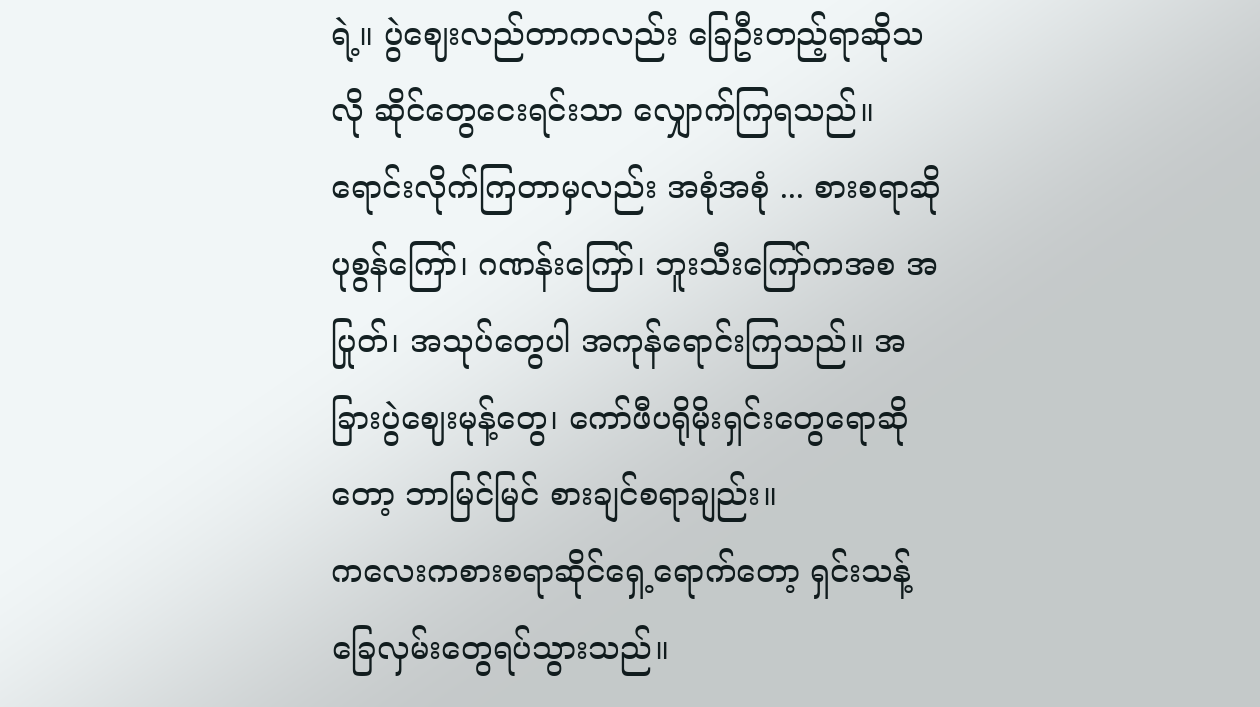ရဲ့။ ပွဲဈေးလည်တာကလည်း ခြေဦးတည့်ရာဆိုသလို ဆိုင်တွေငေးရင်းသာ လျှောက်ကြရသည်။ ရောင်းလိုက်ကြတာမှလည်း အစုံအစုံ ... စားစရာဆို ပုစွန်ကြော်၊ ဂဏန်းကြော်၊ ဘူးသီးကြော်ကအစ အပြုတ်၊ အသုပ်တွေပါ အကုန်ရောင်းကြသည်။ အခြားပွဲဈေးမုန့်တွေ၊ ကော်ဖီပရိုမိုးရှင်းတွေရောဆိုတော့ ဘာမြင်မြင် စားချင်စရာချည်း။
ကလေးကစားစရာဆိုင်ရှေ့ရောက်တော့ ရှင်းသန့် ခြေလှမ်းတွေရပ်သွားသည်။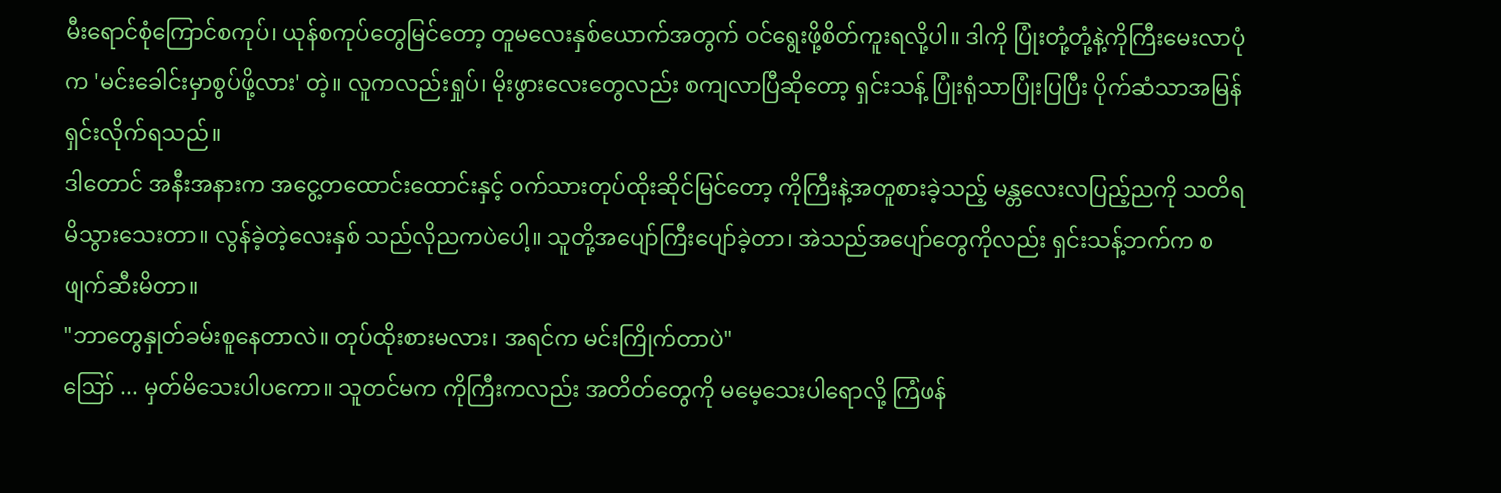မီးရောင်စုံကြောင်စကုပ်၊ ယုန်စကုပ်တွေမြင်တော့ တူမလေးနှစ်ယောက်အတွက် ဝင်ရွေးဖို့စိတ်ကူးရလို့ပါ။ ဒါကို ပြုံးတုံ့တုံ့နဲ့ကိုကြီးမေးလာပုံက 'မင်းခေါင်းမှာစွပ်ဖို့လား' တဲ့။ လူကလည်းရှုပ်၊ မိုးဖွားလေးတွေလည်း စကျလာပြီဆိုတော့ ရှင်းသန့် ပြုံးရုံသာပြုံးပြပြီး ပိုက်ဆံသာအမြန်ရှင်းလိုက်ရသည်။
ဒါတောင် အနီးအနားက အငွေ့တထောင်းထောင်းနှင့် ဝက်သားတုပ်ထိုးဆိုင်မြင်တော့ ကိုကြီးနဲ့အတူစားခဲ့သည့် မန္တလေးလပြည့်ညကို သတိရမိသွားသေးတာ။ လွန်ခဲ့တဲ့လေးနှစ် သည်လိုညကပဲပေါ့။ သူတို့အပျော်ကြီးပျော်ခဲ့တာ၊ အဲသည်အပျော်တွေကိုလည်း ရှင်းသန့်ဘက်က စဖျက်ဆီးမိတာ။
"ဘာတွေနှုတ်ခမ်းစူနေတာလဲ။ တုပ်ထိုးစားမလား၊ အရင်က မင်းကြိုက်တာပဲ"
ဪ ... မှတ်မိသေးပါပကော။ သူတင်မက ကိုကြီးကလည်း အတိတ်တွေကို မမေ့သေးပါရောလို့ ကြံဖန်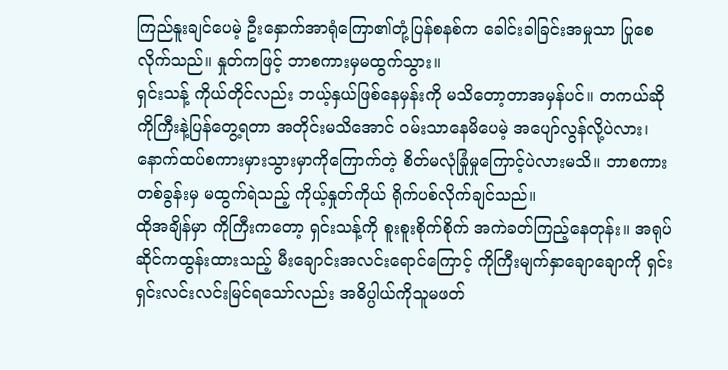ကြည်နူးချင်ပေမဲ့ ဦးနှောက်အာရုံကြော၏တုံ့ပြန်စနစ်က ခေါင်းခါခြင်းအမှုသာ ပြုစေလိုက်သည်။ နှုတ်ကဖြင့် ဘာစကားမှမထွက်သွား။
ရှင်းသန့် ကိုယ်တိုင်လည်း ဘယ့်နှယ်ဖြစ်နေမှန်းကို မသိတော့တာအမှန်ပင်။ တကယ်ဆို ကိုကြီးနဲ့ပြန်တွေ့ရတာ အတိုင်းမသိအောင် ဝမ်းသာနေမိပေမဲ့ အပျော်လွန်လို့ပဲလား၊ နောက်ထပ်စကားမှားသွားမှာကိုကြောက်တဲ့ စိတ်မလုံခြုံမှုကြောင့်ပဲလားမသိ။ ဘာစကားတစ်ခွန်းမှ မထွက်ရဲသည့် ကိုယ့်နှုတ်ကိုယ် ရိုက်ပစ်လိုက်ချင်သည်။
ထိုအချိန်မှာ ကိုကြီးကတော့ ရှင်းသန့်ကို စူးစူးစိုက်စိုက် အကဲခတ်ကြည့်နေတုန်း။ အရုပ်ဆိုင်ကထွန်းထားသည့် မီးချောင်းအလင်းရောင်ကြောင့် ကိုကြီးမျက်နှာချောချောကို ရှင်းရှင်းလင်းလင်းမြင်ရသော်လည်း အဓိပ္ပါယ်ကိုသူမဖတ်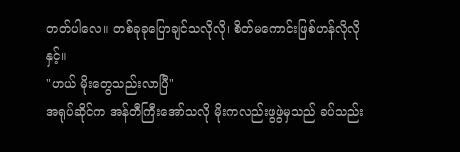တတ်ပါလေ။ တစ်ခုခုပြောချင်သလိုလို၊ စိတ်မကောင်းဖြစ်ဟန်လိုလိုနှင့်။
"ဟယ် မိုးတွေသည်းလာပြီ"
အရုပ်ဆိုင်က အန်တီကြီးအော်သလို မိုးကလည်းဖွဖွဲမှသည် ခပ်သည်း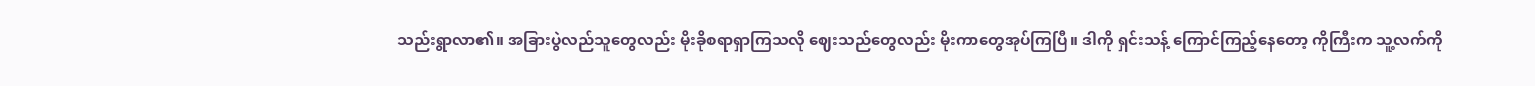သည်းရွာလာ၏။ အခြားပွဲလည်သူတွေလည်း မိုးခိုစရာရှာကြသလို ဈေးသည်တွေလည်း မိုးကာတွေအုပ်ကြပြီ။ ဒါကို ရှင်းသန့် ကြောင်ကြည့်နေတော့ ကိုကြီးက သူ့လက်ကို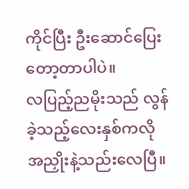ကိုင်ပြီး ဦးဆောင်ပြေးတော့တာပါပဲ။
လပြည့်ညမိုးသည် လွန်ခဲ့သည့်လေးနှစ်ကလို အညှိုးနဲ့သည်းလေပြီ။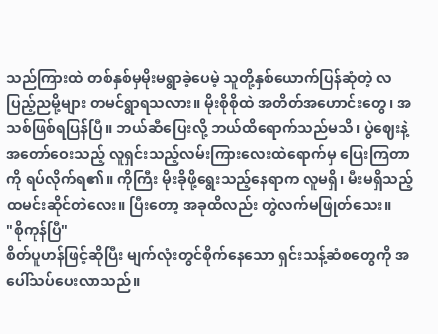သည်ကြားထဲ တစ်နှစ်မှမိုးမရွာခဲ့ပေမဲ့ သူတို့နှစ်ယောက်ပြန်ဆုံတဲ့ လပြည့်ညမို့များ တမင်ရွာရသလား။ မိုးစိုစိုထဲ အတိတ်အဟောင်းတွေ၊ အသစ်ဖြစ်ရပြန်ပြီ။ ဘယ်ဆီပြေးလို့ ဘယ်ထိရောက်သည်မသိ၊ ပွဲဈေးနဲ့အတော်ဝေးသည့် လူရှင်းသည့်လမ်းကြားလေးထဲရောက်မှ ပြေးကြတာကို ရပ်လိုက်ရ၏။ ကိုကြီး မိုးခိုဖို့ရွေးသည့်နေရာက လူမရှိ၊ မီးမရှိသည့်ထမင်းဆိုင်တဲလေး။ ပြီးတော့ အခုထိလည်း တွဲလက်မဖြုတ်သေး။
"စိုကုန်ပြီ"
စိတ်ပူဟန်ဖြင့်ဆိုပြီး မျက်လုံးတွင်စိုက်နေသော ရှင်းသန့်ဆံစတွေကို အပေါ်သပ်ပေးလာသည်။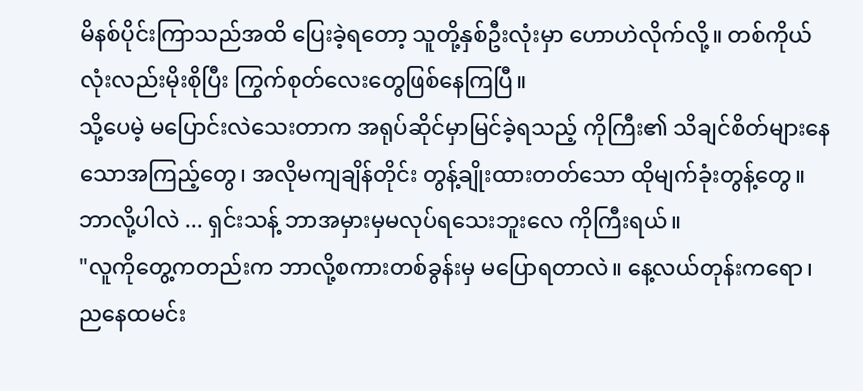မိနစ်ပိုင်းကြာသည်အထိ ပြေးခဲ့ရတော့ သူတို့နှစ်ဦးလုံးမှာ ဟောဟဲလိုက်လို့။ တစ်ကိုယ်လုံးလည်းမိုးစိုပြီး ကြွက်စုတ်လေးတွေဖြစ်နေကြပြီ။
သို့ပေမဲ့ မပြောင်းလဲသေးတာက အရုပ်ဆိုင်မှာမြင်ခဲ့ရသည့် ကိုကြီး၏ သိချင်စိတ်များနေသောအကြည့်တွေ၊ အလိုမကျချိန်တိုင်း တွန့်ချိုးထားတတ်သော ထိုမျက်ခုံးတွန့်တွေ။ ဘာလို့ပါလဲ ... ရှင်းသန့် ဘာအမှားမှမလုပ်ရသေးဘူးလေ ကိုကြီးရယ်။
"လူကိုတွေ့ကတည်းက ဘာလို့စကားတစ်ခွန်းမှ မပြောရတာလဲ။ နေ့လယ်တုန်းကရော၊ ညနေထမင်း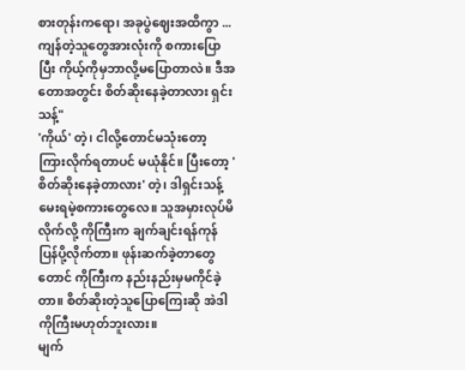စားတုန်းကရော၊ အခုပွဲဈေးအထိကွာ ... ကျန်တဲ့သူတွေအားလုံးကို စကားပြောပြီး ကိုယ့်ကိုမှဘာလို့မပြောတာလဲ။ ဒီအတောအတွင်း စိတ်ဆိုးနေခဲ့တာလား ရှင်းသန့်"
'ကိုယ်' တဲ့၊ ငါလို့တောင်မသုံးတော့ ကြားလိုက်ရတာပင် မယုံနိုင်။ ပြီးတော့ 'စိတ်ဆိုးနေခဲ့တာလား' တဲ့၊ ဒါရှင်းသန့်မေးရမဲ့စကားတွေလေ။ သူအမှားလုပ်မိလိုက်လို့ ကိုကြီးက ချက်ချင်းရန်ကုန်ပြန်ပို့လိုက်တာ။ ဖုန်းဆက်ခဲ့တာတွေတောင် ကိုကြီးက နည်းနည်းမှမကိုင်ခဲ့တာ။ စိတ်ဆိုးတဲ့သူပြောကြေးဆို အဲဒါကိုကြီးမဟုတ်ဘူးလား။
မျက်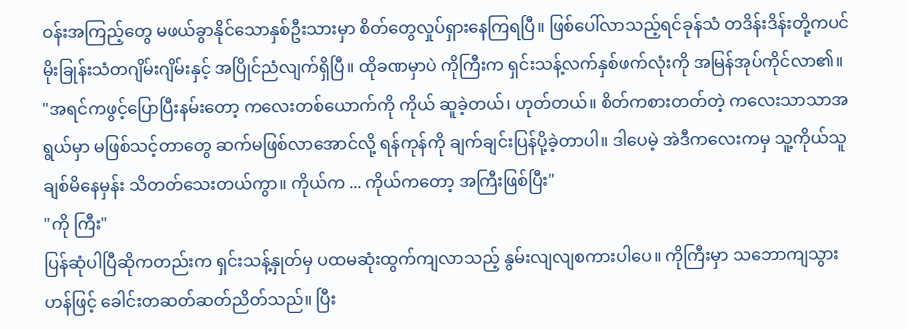ဝန်းအကြည့်တွေ မဖယ်ခွာနိုင်သောနှစ်ဦးသားမှာ စိတ်တွေလှုပ်ရှားနေကြရပြီ။ ဖြစ်ပေါ်လာသည့်ရင်ခုန်သံ တဒိန်းဒိန်းတို့ကပင် မိုးခြုန်းသံတဂျိမ်းဂျိမ်းနှင့် အပြိုင်ညံလျက်ရှိပြီ။ ထိုခဏမှာပဲ ကိုကြီးက ရှင်းသန့်လက်နှစ်ဖက်လုံးကို အမြန်အုပ်ကိုင်လာ၏။
"အရင်ကဖွင့်ပြောပြီးနမ်းတော့ ကလေးတစ်ယောက်ကို ကိုယ် ဆူခဲ့တယ်၊ ဟုတ်တယ်။ စိတ်ကစားတတ်တဲ့ ကလေးသာသာအရွယ်မှာ မဖြစ်သင့်တာတွေ ဆက်မဖြစ်လာအောင်လို့ ရန်ကုန်ကို ချက်ချင်းပြန်ပို့ခဲ့တာပါ။ ဒါပေမဲ့ အဲဒီကလေးကမှ သူ့ကိုယ်သူချစ်မိနေမှန်း သိတတ်သေးတယ်ကွာ။ ကိုယ်က ... ကိုယ်ကတော့ အကြီးဖြစ်ပြီး"
"ကို ကြီး"
ပြန်ဆုံပါပြီဆိုကတည်းက ရှင်းသန့်နှုတ်မှ ပထမဆုံးထွက်ကျလာသည့် နွမ်းလျလျစကားပါပေ။ ကိုကြီးမှာ သဘောကျသွားဟန်ဖြင့် ခေါင်းတဆတ်ဆတ်ညိတ်သည်။ ပြီး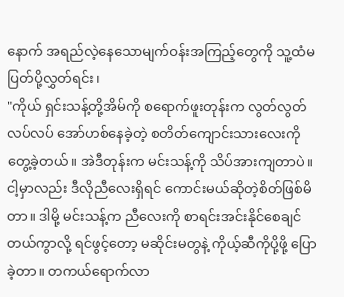နောက် အရည်လဲ့နေသောမျက်ဝန်းအကြည့်တွေကို သူ့ထံမပြတ်ပို့လွှတ်ရင်း၊
"ကိုယ် ရှင်းသန့်တို့အိမ်ကို စရောက်ဖူးတုန်းက လွတ်လွတ်လပ်လပ် အော်ဟစ်နေခဲ့တဲ့ စတိတ်ကျောင်းသားလေးကို တွေ့ခဲ့တယ်။ အဲဒီတုန်းက မင်းသန့်ကို သိပ်အားကျတာပဲ။ ငါ့မှာလည်း ဒီလိုညီလေးရှိရင် ကောင်းမယ်ဆိုတဲ့စိတ်ဖြစ်မိတာ။ ဒါမို့ မင်းသန့်က ညီလေးကို စာရင်းအင်းနိုင်စေချင်တယ်ကွာလို့ ရင်ဖွင့်တော့ မဆိုင်းမတွနဲ့ ကိုယ့်ဆီကိုပို့ဖို့ ပြောခဲ့တာ။ တကယ်ရောက်လာ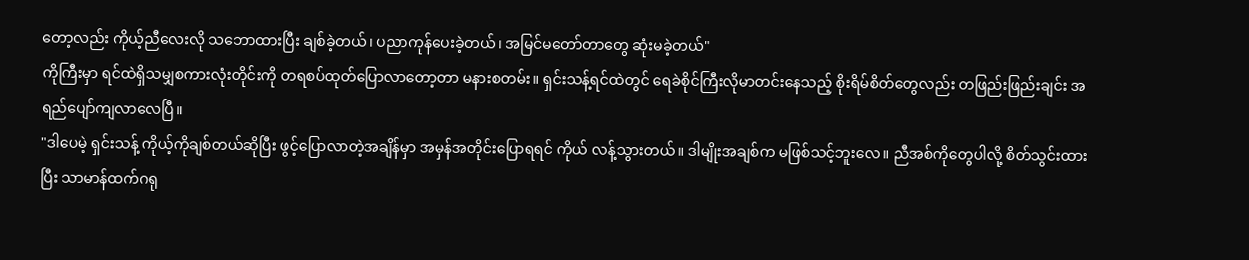တော့လည်း ကိုယ့်ညီလေးလို သဘောထားပြီး ချစ်ခဲ့တယ်၊ ပညာကုန်ပေးခဲ့တယ်၊ အမြင်မတော်တာတွေ ဆုံးမခဲ့တယ်"
ကိုကြီးမှာ ရင်ထဲရှိသမျှစကားလုံးတိုင်းကို တရစပ်ထုတ်ပြောလာတော့တာ မနားစတမ်း။ ရှင်းသန့်ရင်ထဲတွင် ရေခဲစိုင်ကြီးလိုမာတင်းနေသည့် စိုးရိမ်စိတ်တွေလည်း တဖြည်းဖြည်းချင်း အရည်ပျော်ကျလာလေပြီ။
"ဒါပေမဲ့ ရှင်းသန့် ကိုယ့်ကိုချစ်တယ်ဆိုပြီး ဖွင့်ပြောလာတဲ့အချိန်မှာ အမှန်အတိုင်းပြောရရင် ကိုယ် လန့်သွားတယ်။ ဒါမျိုးအချစ်က မဖြစ်သင့်ဘူးလေ။ ညီအစ်ကိုတွေပါလို့ စိတ်သွင်းထားပြီး သာမာန်ထက်ဂရု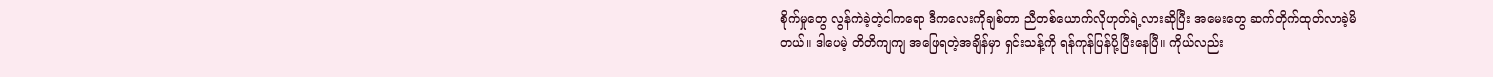စိုက်မှုတွေ လွန်ကဲခဲ့တဲ့ငါကရော ဒီကလေးကိုချစ်တာ ညီတစ်ယောက်လိုဟုတ်ရဲ့လားဆိုပြီး အမေးတွေ ဆက်တိုက်ထုတ်လာခဲ့မိတယ်။ ဒါပေမဲ့ တိတိကျကျ အဖြေရတဲ့အချိန်မှာ ရှင်းသန့်ကို ရန်ကုန်ပြန်ပို့ပြီးနေပြီ။ ကိုယ်လည်း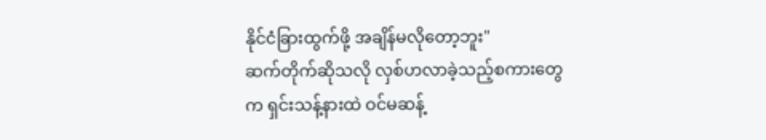နိုင်ငံခြားထွက်ဖို့ အချိန်မလိုတော့ဘူး"
ဆက်တိုက်ဆိုသလို လှစ်ဟလာခဲ့သည့်စကားတွေက ရှင်းသန့်နားထဲ ဝင်မဆန့်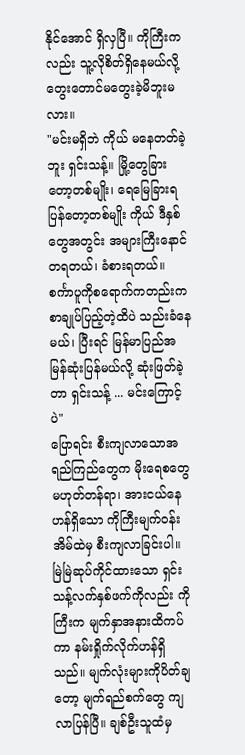နိုင်အောင် ရှိလှပြီ။ ကိုကြီးကလည်း သူ့လိုစိတ်ရှိနေမယ်လို့ တွေးတောင်မတွေးခဲ့မိဘူးမလား။
"မင်းမရှိဘဲ ကိုယ် မနေတတ်ခဲ့ဘူး ရှင်းသန့်။ မြို့တွေခြားတော့တစ်မျိုး၊ ရေမြေခြားရပြန်တော့တစ်မျိုး ကိုယ် ဒီနှစ်တွေအတွင်း အများကြီးနောင်တရတယ်၊ ခံစားရတယ်။ စင်္ကာပူကိုစရောက်ကတည်းက စာချုပ်ပြည့်တဲ့ထိပဲ သည်းခံနေမယ်၊ ပြီးရင် မြန်မာပြည်အမြန်ဆုံးပြန်မယ်လို့ ဆုံးဖြတ်ခဲ့တာ ရှင်းသန့် ... မင်းကြောင့်ပဲ"
ပြောရင်း စီးကျလာသောအရည်ကြည်တွေက မိုးရေစတွေမဟုတ်တန်ရာ၊ အားငယ်နေဟန်ရှိသော ကိုကြီးမျက်ဝန်းအိမ်ထဲမှ စီးကျလာခြင်းပါ။ မြဲမြဲဆုပ်ကိုင်ထားသော ရှင်းသန့်လက်နှစ်ဖက်ကိုလည်း ကိုကြီးက မျက်နှာအနားထိကပ်ကာ နမ်းရှိုက်လိုက်ဟန်ရှိသည်။ မျက်လုံးများကိုပိတ်ချတော့ မျက်ရည်စက်တွေ ကျလာပြန်ပြီ။ ချစ်ဦးသူထံမှ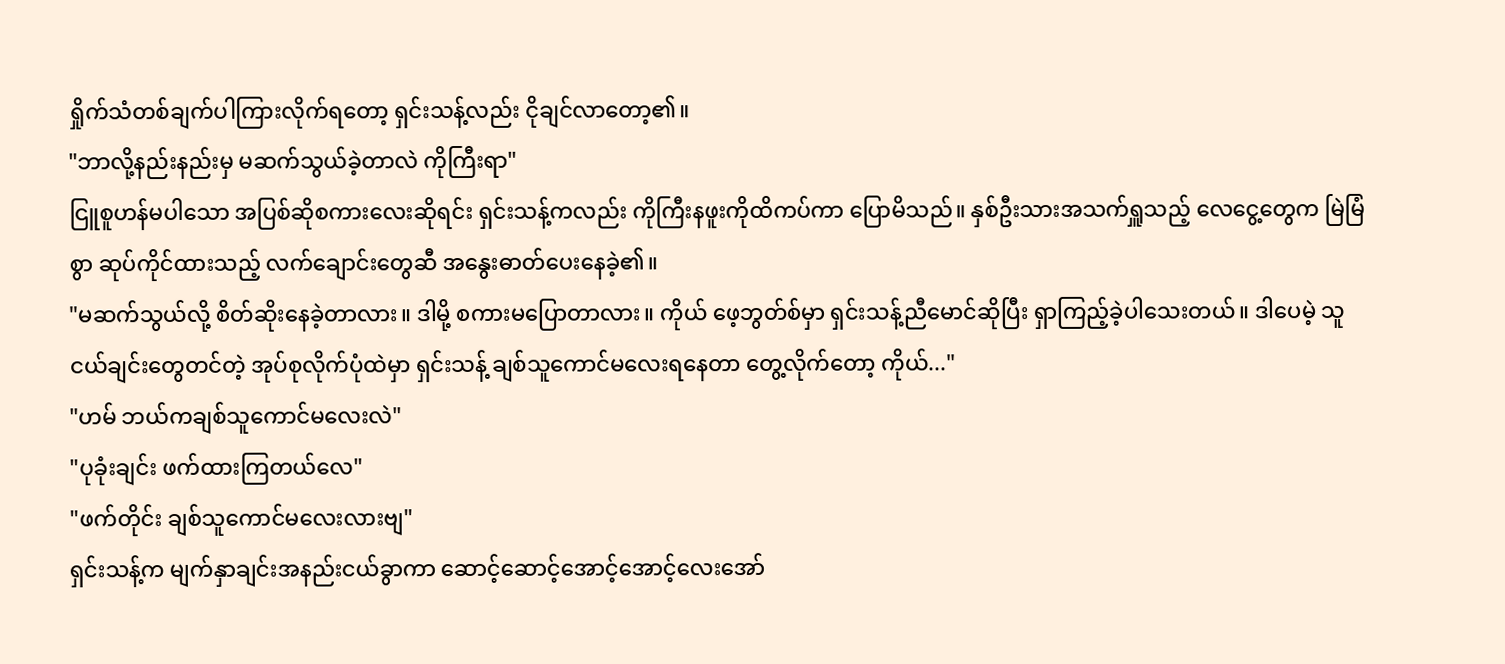ရှိုက်သံတစ်ချက်ပါကြားလိုက်ရတော့ ရှင်းသန့်လည်း ငိုချင်လာတော့၏။
"ဘာလို့နည်းနည်းမှ မဆက်သွယ်ခဲ့တာလဲ ကိုကြီးရာ"
ငြူစူဟန်မပါသော အပြစ်ဆိုစကားလေးဆိုရင်း ရှင်းသန့်ကလည်း ကိုကြီးနဖူးကိုထိကပ်ကာ ပြောမိသည်။ နှစ်ဦးသားအသက်ရှူသည့် လေငွေ့တွေက မြဲမြံစွာ ဆုပ်ကိုင်ထားသည့် လက်ချောင်းတွေဆီ အနွေးဓာတ်ပေးနေခဲ့၏။
"မဆက်သွယ်လို့ စိတ်ဆိုးနေခဲ့တာလား။ ဒါမို့ စကားမပြောတာလား။ ကိုယ် ဖေ့ဘွတ်စ်မှာ ရှင်းသန့်ညီမောင်ဆိုပြီး ရှာကြည့်ခဲ့ပါသေးတယ်။ ဒါပေမဲ့ သူငယ်ချင်းတွေတင်တဲ့ အုပ်စုလိုက်ပုံထဲမှာ ရှင်းသန့် ချစ်သူကောင်မလေးရနေတာ တွေ့လိုက်တော့ ကိုယ်..."
"ဟမ် ဘယ်ကချစ်သူကောင်မလေးလဲ"
"ပုခုံးချင်း ဖက်ထားကြတယ်လေ"
"ဖက်တိုင်း ချစ်သူကောင်မလေးလားဗျ"
ရှင်းသန့်က မျက်နှာချင်းအနည်းငယ်ခွာကာ ဆောင့်ဆောင့်အောင့်အောင့်လေးအော်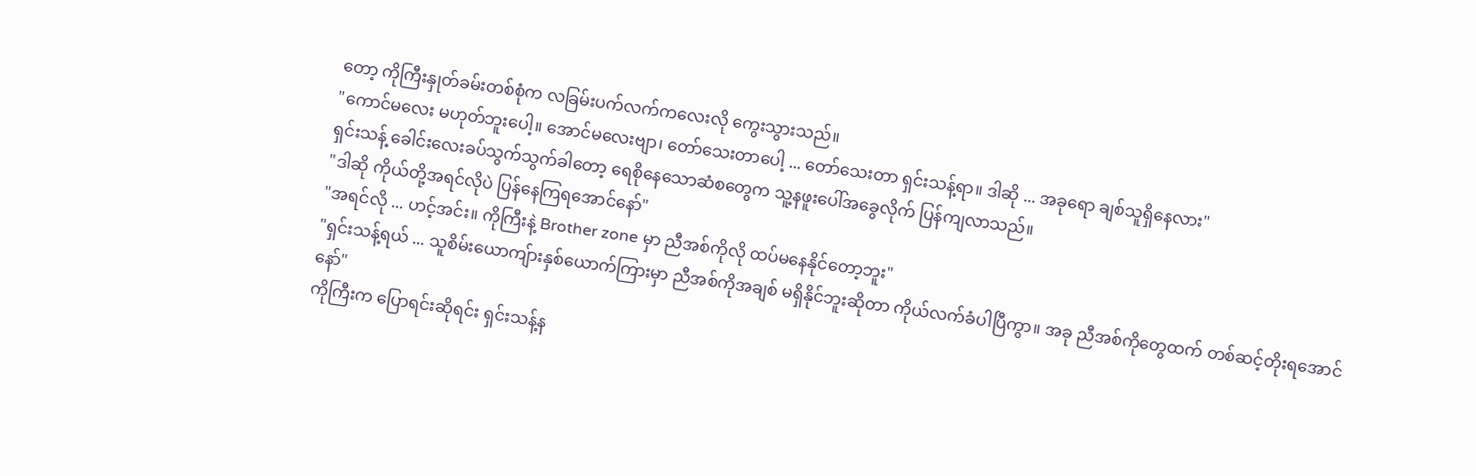တော့ ကိုကြီးနှုတ်ခမ်းတစ်စုံက လခြမ်းပက်လက်ကလေးလို ကွေးသွားသည်။
"ကောင်မလေး မဟုတ်ဘူးပေါ့။ အောင်မလေးဗျာ၊ တော်သေးတာပေါ့ ... တော်သေးတာ ရှင်းသန့်ရာ။ ဒါဆို ... အခုရော ချစ်သူရှိနေလား"
ရှင်းသန့် ခေါင်းလေးခပ်သွက်သွက်ခါတော့ ရေစိုနေသောဆံစတွေက သူ့နဖူးပေါ်အခွေလိုက် ပြန်ကျလာသည်။
"ဒါဆို ကိုယ်တို့အရင်လိုပဲ ပြန်နေကြရအောင်နော်"
"အရင်လို ... ဟင့်အင်း။ ကိုကြီးနဲ့ Brother zone မှာ ညီအစ်ကိုလို ထပ်မနေနိုင်တော့ဘူး"
"ရှင်းသန့်ရယ် ... သူစိမ်းယောကျ်ားနှစ်ယောက်ကြားမှာ ညီအစ်ကိုအချစ် မရှိနိုင်ဘူးဆိုတာ ကိုယ်လက်ခံပါပြီကွာ။ အခု ညီအစ်ကိုတွေထက် တစ်ဆင့်တိုးရအောင်နော်"
ကိုကြီးက ပြောရင်းဆိုရင်း ရှင်းသန့်န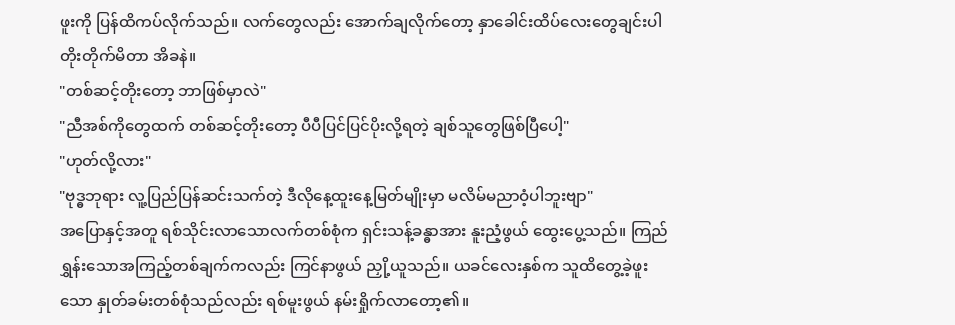ဖူးကို ပြန်ထိကပ်လိုက်သည်။ လက်တွေလည်း အောက်ချလိုက်တော့ နှာခေါင်းထိပ်လေးတွေချင်းပါ တိုးတိုက်မိတာ အိခနဲ။
"တစ်ဆင့်တိုးတော့ ဘာဖြစ်မှာလဲ"
"ညီအစ်ကိုတွေထက် တစ်ဆင့်တိုးတော့ ပီပီပြင်ပြင်ပိုးလို့ရတဲ့ ချစ်သူတွေဖြစ်ပြီပေါ့"
"ဟုတ်လို့လား"
"ဗုဒ္ဓဘုရား လူ့ပြည်ပြန်ဆင်းသက်တဲ့ ဒီလိုနေ့ထူးနေ့မြတ်မျိုးမှာ မလိမ်မညာဝံ့ပါဘူးဗျာ"
အပြောနှင့်အတူ ရစ်သိုင်းလာသောလက်တစ်စုံက ရှင်းသန့်ခန္ဓာအား နူးညံ့ဖွယ် ထွေးပွေ့သည်။ ကြည်ရွှန်းသောအကြည့်တစ်ချက်ကလည်း ကြင်နာဖွယ် ညှို့ယူသည်။ ယခင်လေးနှစ်က သူထိတွေ့ခဲ့ဖူးသော နှုတ်ခမ်းတစ်စုံသည်လည်း ရစ်မူးဖွယ် နမ်းရှိုက်လာတော့၏။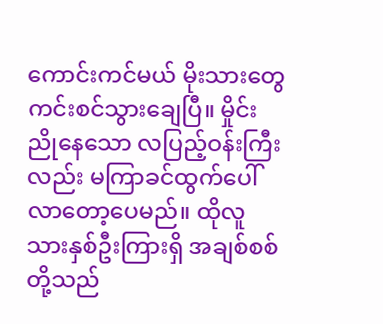ကောင်းကင်မယ် မိုးသားတွေ ကင်းစင်သွားချေပြီ။ မှိုင်းညိုနေသော လပြည့်ဝန်းကြီးလည်း မကြာခင်ထွက်ပေါ်လာတော့ပေမည်။ ထိုလူသားနှစ်ဦးကြားရှိ အချစ်စစ်တို့သည်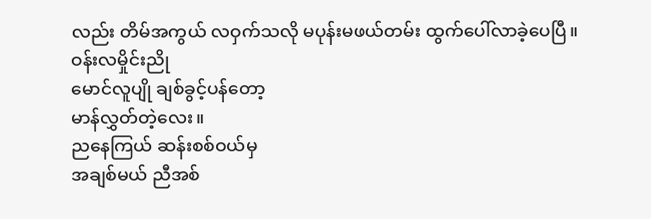လည်း တိမ်အကွယ် လဝှက်သလို မပုန်းမဖယ်တမ်း ထွက်ပေါ်လာခဲ့ပေပြီ။
ဝန်းလမှိုင်းညို
မောင်လူပျို ချစ်ခွင့်ပန်တော့
မာန်လွှတ်တဲ့လေး။
ညနေကြယ် ဆန်းစစ်ဝယ်မှ
အချစ်မယ် ညီအစ်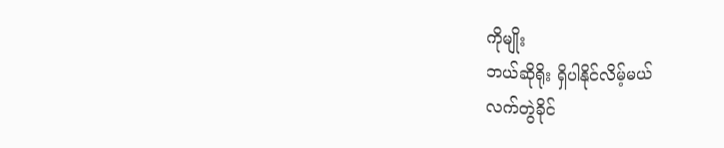ကိုမျိုး
ဘယ်ဆိုရိုး ရှိပါနိုင်လိမ့်မယ်
လက်တွဲခိုင်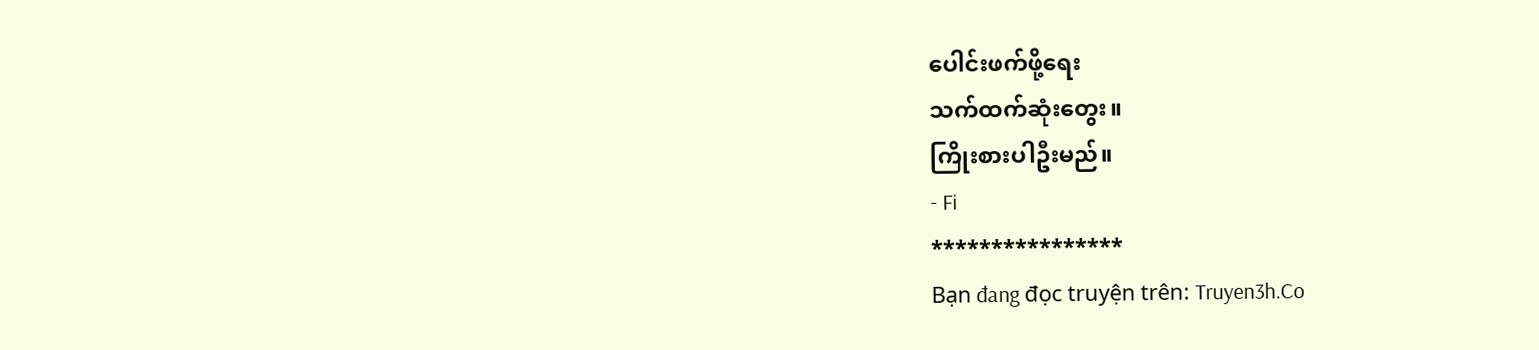ပေါင်းဖက်ဖို့ရေး
သက်ထက်ဆုံးတွေး။
ကြိုးစားပါဦးမည်။
- Fi
****************
Bạn đang đọc truyện trên: Truyen3h.Co